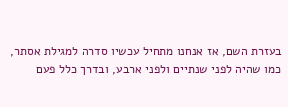בעזרת השם, אז אנחנו מתחיל עכשיו סדרה למגילת אסתר,
כמו שהיה לפני שנתיים ולפני ארבע, ובדרך כלל פעם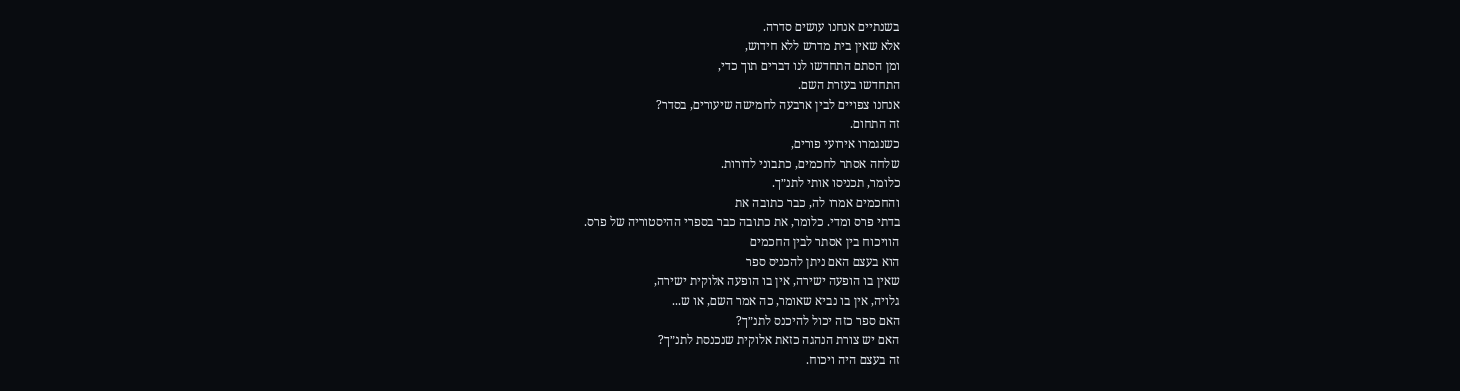בשנתיים אנחנו עושים סדרה.
אלא שאין בית מדרש ללא חידוש,
ומן הסתם התחדשו לנו דברים תוך כדי,
התחדשו בעזרת השם.
אנחנו צפויים לבין ארבעה לחמישה שיעורים, בסדר?
זה התחום.
כשנגמרו אירועי פורים,
שלחה אסתר לחכמים, כתבוני לדורות.
כלומר, תכניסו אותי לתנ״ך.
והחכמים אמרו לה, כבר כתובה את
בדתי פרס ומדי. כלומר, את כתובה כבר בספרי ההיסטוריה של פרס.
הוויכוח בין אסתר לבין החכמים
הוא בעצם האם ניתן להכניס ספר
שאין בו הופעה ישירה, אין בו הופעה אלוקית ישירה,
גלויה, אין בו נביא שאומר, כה אמר השם, או ש...
האם ספר כזה יכול להיכנס לתנ״ך?
האם יש צורת הנהגה כזאת אלוקית שנכנסת לתנ״ך?
זה בעצם היה ויכוח.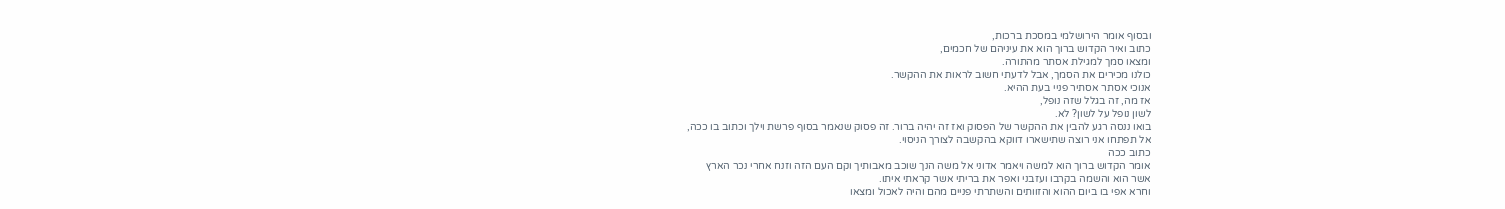ובסוף אומר הירושלמי במסכת ברכות,
כתוב ואיר הקדוש ברוך הוא את עיניהם של חכמים,
ומצאו סמך למגילת אסתר מהתורה.
כולנו מכירים את הסמך, אבל לדעתי חשוב לראות את ההקשר.
אנוכי אסתר אסתיר פניי בעת ההיא.
אז מה, זה בגלל שזה נופל,
לשון נופל על לשון? לא.
בואו ננסה רגע להבין את ההקשר של הפסוק ואז זה יהיה ברור. זה פסוק שנאמר בסוף פרשת וילך וכתוב בו ככה,
אל תפתחו אני רוצה שתישארו דווקא בהקשבה לצורך הניסוי.
כתוב ככה
אומר הקדוש ברוך הוא למשה ויאמר אדוני אל משה הנך שוכב מאבותיך וקם העם הזה וזנח אחרי נכר הארץ
אשר הוא והשמה בקרבו ועזבני ואפר את בריתי אשר קראתי איתו.
וחרא אפי בו ביום ההוא והזוותים והשתרתי פניים מהם והיה לאכול ומצאו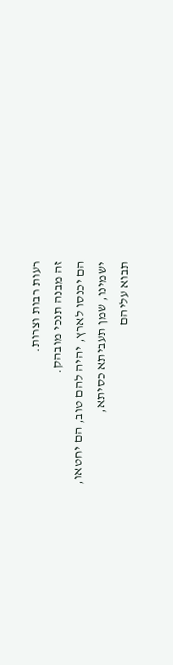רעות רבות וצרות.
זה מבנה תנכי מובהק.
הם יכנסו לארץ, יהיה להם טוב, הם יחטאו,
ישמינו, שמן תעביתא כסיתא,
תבוא עליהם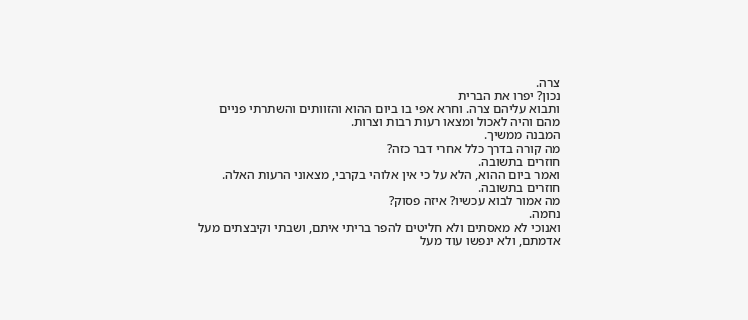צרה.
נכון? יפרו את הברית
ותבוא עליהם צרה. וחרא אפי בו ביום ההוא והזוותים והשתרתי פניים מהם והיה לאכול ומצאו רעות רבות וצרות.
המבנה ממשיך.
מה קורה בדרך כלל אחרי דבר כזה?
חוזרים בתשובה.
ואמר ביום ההוא, הלא על כי אין אלוהי בקרבי, מצאוני הרעות האלה. חוזרים בתשובה.
מה אמור לבוא עכשיו? איזה פסוק?
נחמה.
ואנוכי לא מאסתים ולא חליטים להפר בריתי איתם, ושבתי וקיבצתים מעל אדמתם, ולא ינפשו עוד מעל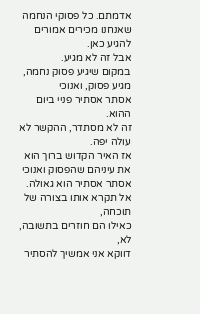אדמתם. כל פסוקי הנחמה שאנחנו מכירים אמורים להגיע כאן.
אבל זה לא מגיע.
במקום שיגיע פסוק נחמה, מגיע פסוק, ואנוכי
אסתר אסתיר פניי ביום ההוא.
זה לא מסתדר, ההקשר לא עולה יפה.
אז האיר הקדוש ברוך הוא את עיניהם שהפסוק ואנוכי אסתר אסתיר הוא גאולה.
אל תקרא אותו בצורה של תוכחה,
כאילו הם חוזרים בתשובה, לא,
דווקא אני אמשיך להסתיר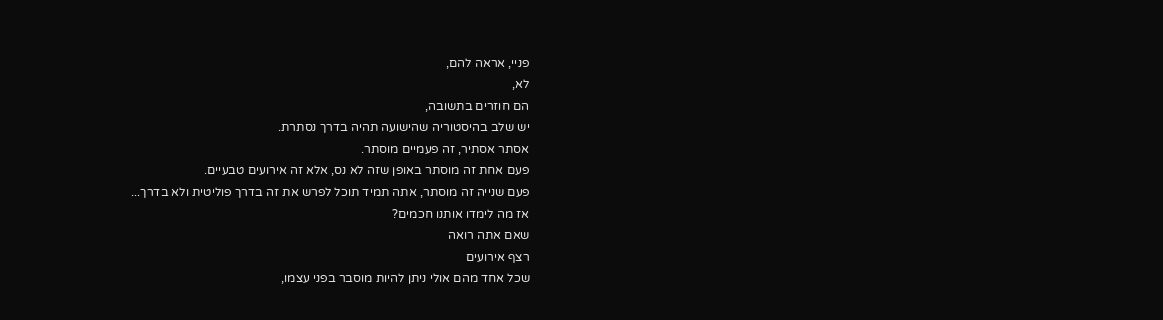פניי, אראה להם,
לא,
הם חוזרים בתשובה,
יש שלב בהיסטוריה שהישועה תהיה בדרך נסתרת.
אסתר אסתיר, זה פעמיים מוסתר.
פעם אחת זה מוסתר באופן שזה לא נס, אלא זה אירועים טבעיים.
פעם שנייה זה מוסתר, אתה תמיד תוכל לפרש את זה בדרך פוליטית ולא בדרך...
אז מה לימדו אותנו חכמים?
שאם אתה רואה
רצף אירועים
שכל אחד מהם אולי ניתן להיות מוסבר בפני עצמו,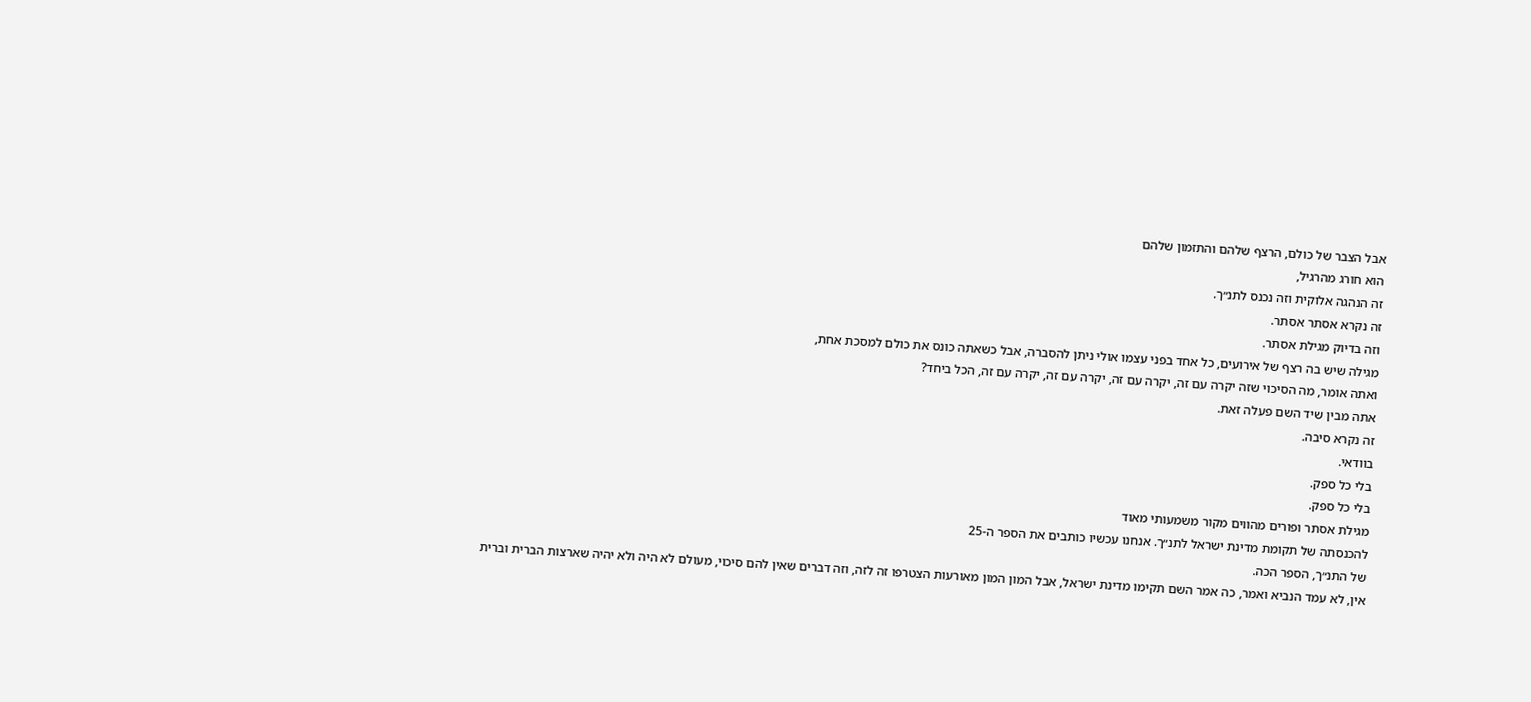אבל הצבר של כולם, הרצף שלהם והתזמון שלהם
הוא חורג מהרגיל,
זה הנהגה אלוקית וזה נכנס לתנ״ך.
זה נקרא אסתר אסתר.
וזה בדיוק מגילת אסתר.
מגילה שיש בה רצף של אירועים, כל אחד בפני עצמו אולי ניתן להסברה, אבל כשאתה כונס את כולם למסכת אחת,
ואתה אומר, מה הסיכוי שזה יקרה עם זה, יקרה עם זה, יקרה עם זה, יקרה עם זה, הכל ביחד?
אתה מבין שיד השם פעלה זאת.
זה נקרא סיבה.
בוודאי.
בלי כל ספק.
בלי כל ספק.
מגילת אסתר ופורים מהווים מקור משמעותי מאוד
להכנסתה של תקומת מדינת ישראל לתנ״ך. אנחנו עכשיו כותבים את הספר ה-25
של התנ״ך, הספר הכה.
אין, לא עמד הנביא ואמר, כה אמר השם תקימו מדינת ישראל, אבל המון המון מאורעות הצטרפו זה לזה, וזה דברים שאין להם סיכוי, מעולם לא היה ולא יהיה שארצות הברית וברית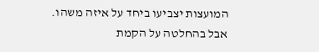המועצות יצביעו ביחד על איזה משהו.
אבל בהחלטה על הקמת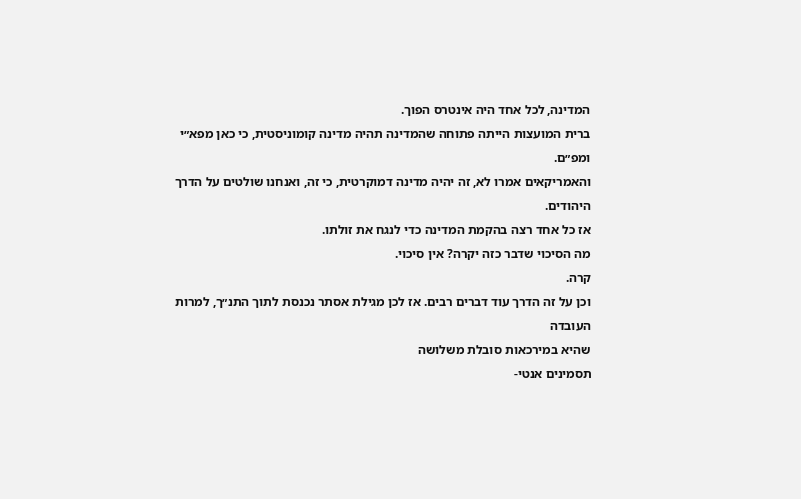המדינה, לכל אחד היה אינטרס הפוך.
ברית המועצות הייתה פתוחה שהמדינה תהיה מדינה קומוניסטית, כי כאן מפא״י ומפ״ם.
והאמריקאים אמרו לא, זה יהיה מדינה דמוקרטית, כי זה, ואנחנו שולטים על הדרך היהודים.
אז כל אחד רצה בהקמת המדינה כדי לנגח את זולתו.
מה הסיכוי שדבר כזה יקרה? אין סיכוי.
קרה.
וכן על זה הדרך עוד דברים רבים. אז לכן מגילת אסתר נכנסת לתוך התנ״ך, למרות
העובדה
שהיא במירכאות סובלת משלושה
תסמינים אנטי-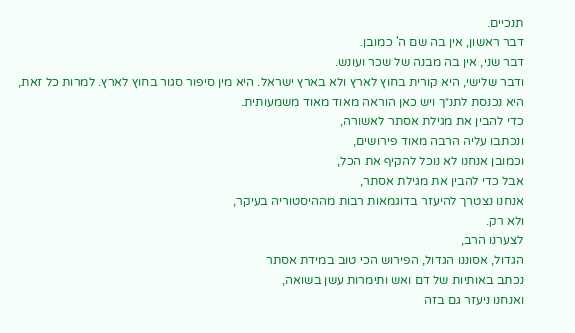תנכיים.
דבר ראשון, אין בה שם ה' כמובן.
דבר שני, אין בה מבנה של שכר ועונש.
ודבר שלישי, היא קורית בחוץ לארץ ולא בארץ ישראל. היא מין סיפור סגור בחוץ לארץ. למרות כל זאת,
היא נכנסת לתנ״ך ויש כאן הוראה מאוד מאוד משמעותית.
כדי להבין את מגילת אסתר לאשורה,
ונכתבו עליה הרבה מאוד פירושים,
וכמובן אנחנו לא נוכל להקיף את הכל,
אבל כדי להבין את מגילת אסתר,
אנחנו נצטרך להיעזר בדוגמאות רבות מההיסטוריה בעיקר,
ולא רק.
לצערנו הרב,
הגדול, אסוננו הגדול, הפירוש הכי טוב במידת אסתר
נכתב באותיות של דם ואש ותימרות עשן בשואה,
ואנחנו ניעזר גם בזה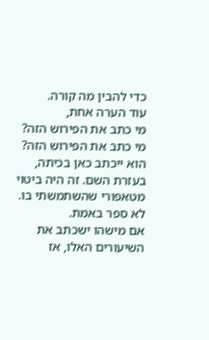כדי להבין מה קורה.
עוד הערה אחת,
מי כתב את הפירוש הזה? מי כתב את הפירוש הזה? הוא ייכתב כאן בכיתה,
בעזרת השם. זה היה ביטוי מטאפורי שהשתמשתי בו.
לא ספר באמת.
אם מישהו ישכתב את השיעורים האלו, אז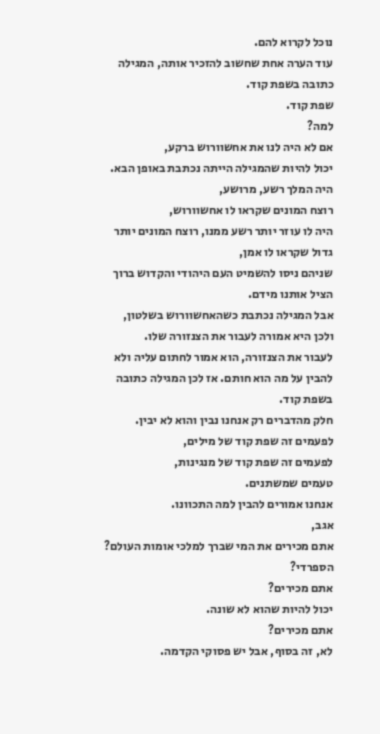נוכל לקרוא להם.
עוד הערה אחת שחשוב להזכיר אותה, המגילה כתובה בשפת קוד.
שפת קוד.
למה?
אם לא היה לנו את אחשוורוש ברקע,
יכול להיות שהמגילה הייתה נכתבת באופן הבא. היה המלך רשע, מרושע,
רוצח המונים שקראו לו אחשוורוש,
היה לו עוזר יותר רשע ממנו, רוצח המונים יותר גדול שקראו לו אמן,
שניהם ניסו להשמיט העם היהודי והקדוש ברוך הציל אותנו מידם.
אבל המגילה נכתבת כשהאחשוורוש בשלטון,
ולכן היא אמורה לעבור את הצנזורה שלו.
לעבור את הצנזורה, הוא אמור לחתום עליה ולא להבין על מה הוא חותם. אז לכן המגילה כתובה בשפת קוד.
חלק מהדברים רק אנחנו נבין והוא לא יבין.
לפעמים זה שפת קוד של מילים,
לפעמים זה שפת קוד של מנגינות,
טעמים שמשתנים.
אנחנו אמורים להבין למה התכוונו.
אגב,
אתם מכירים את המי שברך למלכי אומות העולם?
הספרדי?
אתם מכירים?
יכול להיות שהוא לא שונה.
אתם מכירים?
לא, זה בסוף, אבל יש פסוקי הקדמה.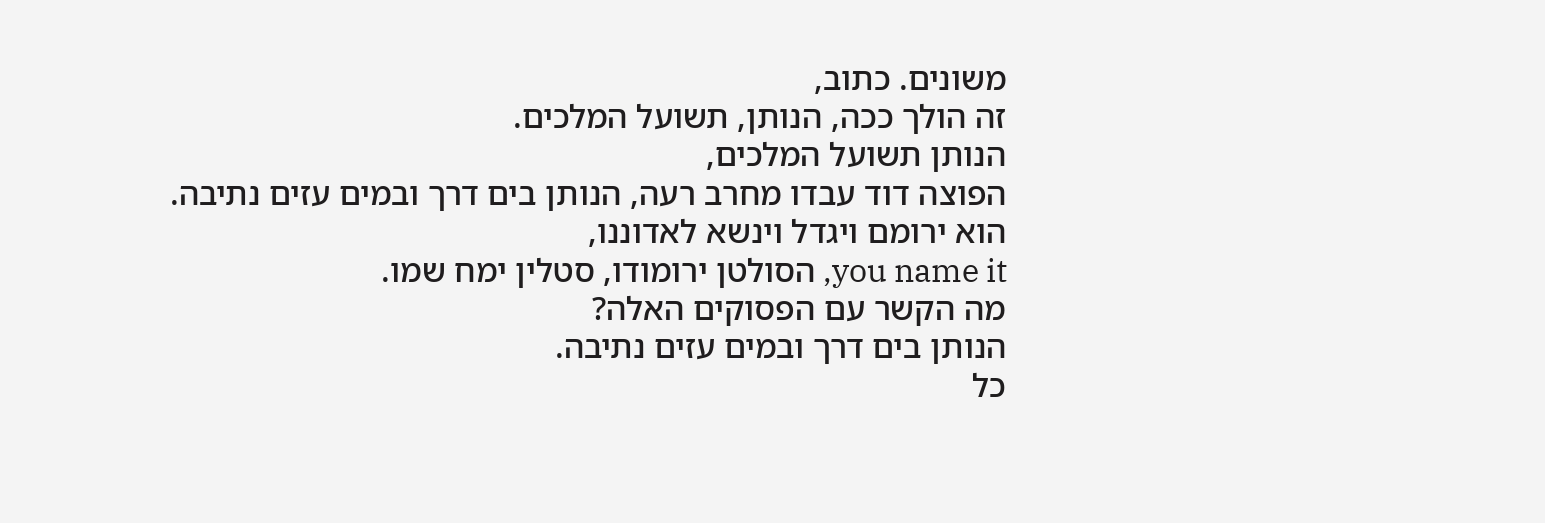משונים. כתוב,
זה הולך ככה, הנותן, תשועל המלכים.
הנותן תשועל המלכים,
הפוצה דוד עבדו מחרב רעה, הנותן בים דרך ובמים עזים נתיבה.
הוא ירומם ויגדל וינשא לאדוננו,
you name it, הסולטן ירומודו, סטלין ימח שמו.
מה הקשר עם הפסוקים האלה?
הנותן בים דרך ובמים עזים נתיבה.
כל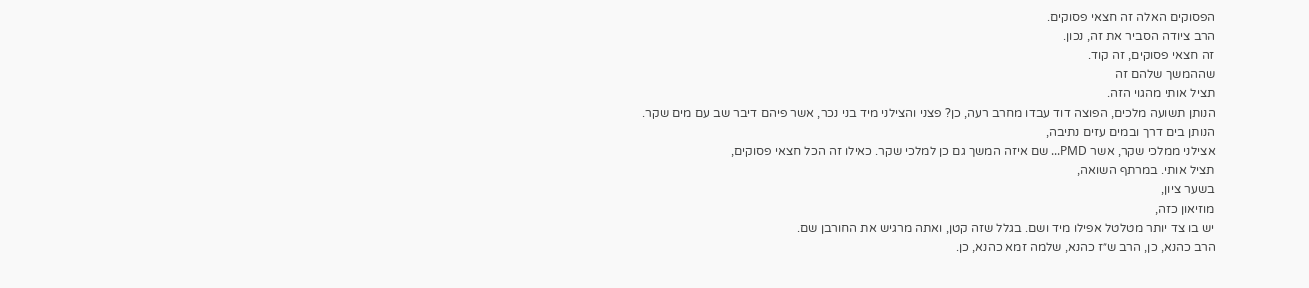הפסוקים האלה זה חצאי פסוקים.
הרב ציודה הסביר את זה, נכון.
זה חצאי פסוקים, זה קוד.
שההמשך שלהם זה
תציל אותי מהגוי הזה.
הנותן תשועה מלכים, הפוצה דוד עבדו מחרב רעה, כן? פצני והצילני מיד בני נכר, אשר פיהם דיבר שב עם מים שקר.
הנותן בים דרך ובמים עזים נתיבה,
אצילני ממלכי שקר, אשר PMD... שם איזה המשך גם כן למלכי שקר. כאילו זה הכל חצאי פסוקים,
תציל אותי. במרתף השואה,
בשער ציון,
מוזיאון כזה,
יש בו צד יותר מטלטל אפילו מיד ושם. בגלל שזה קטן, ואתה מרגיש את החורבן שם.
הרב כהנא, כן, הרב ש״ז כהנא, שלמה זמא כהנא, כן.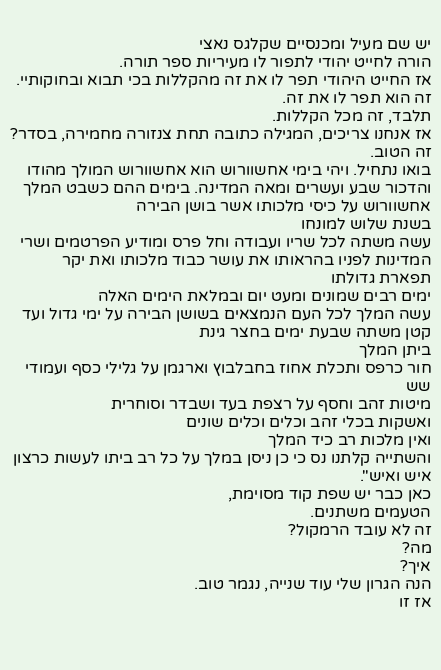יש שם מעיל ומכנסיים שקלגס נאצי
הורה לחייט יהודי לתפור לו מעיריות ספר תורה.
אז החייט היהודי תפר לו את זה מהקללות בכי תבוא ובחוקותיי.
זה הוא תפר לו את זה.
תלבד, זה מכל הקללות.
אז אנחנו צריכים, המגילה כתובה תחת צנזורה מחמירה, בסדר? זה הטוב.
בואו נתחיל. ויהי בימי אחשוורוש הוא אחשוורוש המולך מהודו והדכור שבע ועשרים ומאה המדינה. בימים ההם כשבט המלך אחשוורוש על כיסי מלכותו אשר בושן הבירה
בשנת שלוש למונחו
עשה משתה לכל שריו ועבודה וחל פרס ומודיע הפרטמים ושרי המדינות לפניו בהראותו את עושר כבוד מלכותו ואת יקר תפארת גדולתו
ימים רבים שמונים ומעט יום ובמלאת הימים האלה
עשה המלך לכל העם הנמצאים בשושן הבירה על ימי גדול ועד קטן משתה שבעת ימים בחצר גינת
ביתן המלך
חור כרפס ותכלת אחוז בחבלבוץ וארגמן על גלילי כסף ועמודי שש
מיטות זהב וחסף על רצפת בעד ושבדר וסוחרית
ואשקות בכלי זהב וכלים וכלים שונים
ואין מלכות רב כיד המלך
והשתייה קלתנו נס כי כן ניסן במלך על כל רב ביתו לעשות כרצון איש ואיש".
כאן כבר יש שפת קוד מסוימת,
הטעמים משתנים.
זה לא עובד הרמקול?
מה?
איך?
הנה הגרון שלי עוד שנייה, נגמר טוב.
אז זו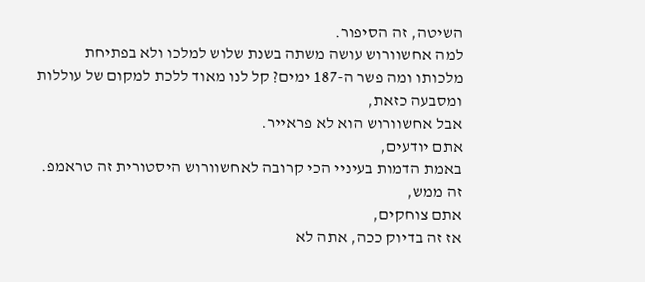השיטה, זה הסיפור.
למה אחשוורוש עושה משתה בשנת שלוש למלכו ולא בפתיחת
מלכותו ומה פשר ה-187 ימים? קל לנו מאוד ללכת למקום של עוללות ומסבעה כזאת,
אבל אחשוורוש הוא לא פראייר.
אתם יודעים,
באמת הדמות בעיניי הכי קרובה לאחשוורוש היסטורית זה טראמפ.
זה ממש,
אתם צוחקים,
אז זה בדיוק ככה, אתה לא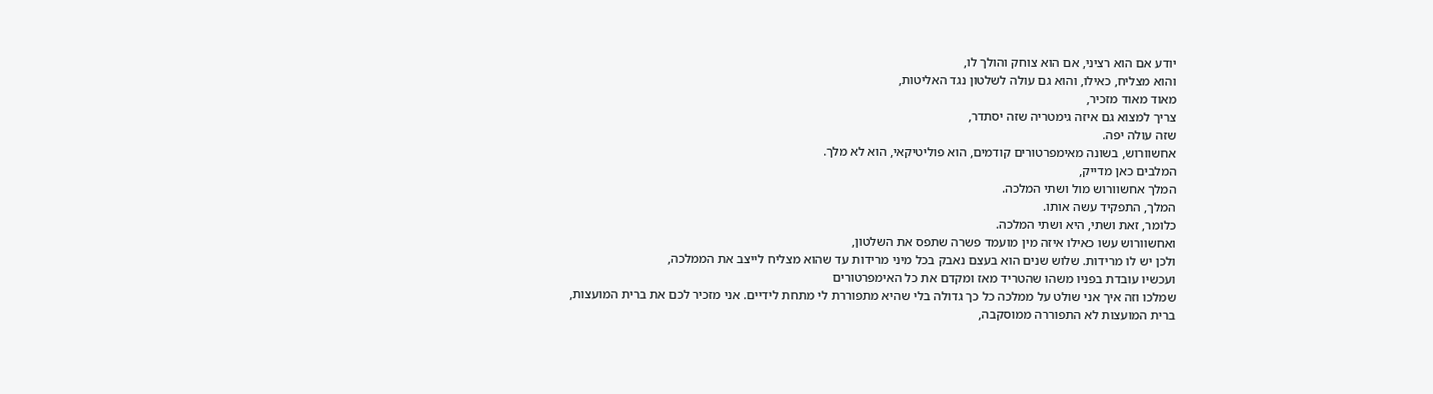יודע אם הוא רציני, אם הוא צוחק והולך לו,
והוא מצליח, כאילו, והוא גם עולה לשלטון נגד האליטות,
מאוד מאוד מזכיר,
צריך למצוא גם איזה גימטריה שזה יסתדר,
שזה עולה יפה.
אחשוורוש, בשונה מאימפרטורים קודמים, הוא פוליטיקאי, הוא לא מלך.
המלבים כאן מדייק,
המלך אחשוורוש מול ושתי המלכה.
המלך, התפקיד עשה אותו.
כלומר, זאת ושתי, היא ושתי המלכה.
ואחשוורוש עשו כאילו איזה מין מועמד פשרה שתפס את השלטון,
ולכן יש לו מרידות. שלוש שנים הוא בעצם נאבק בכל מיני מרידות עד שהוא מצליח לייצב את הממלכה,
ועכשיו עובדת בפניו משהו שהטריד מאז ומקדם את כל האימפרטורים
שמלכו וזה איך אני שולט על ממלכה כל כך גדולה בלי שהיא מתפוררת לי מתחת לידיים. אני מזכיר לכם את ברית המועצות,
ברית המועצות לא התפוררה ממוסקבה,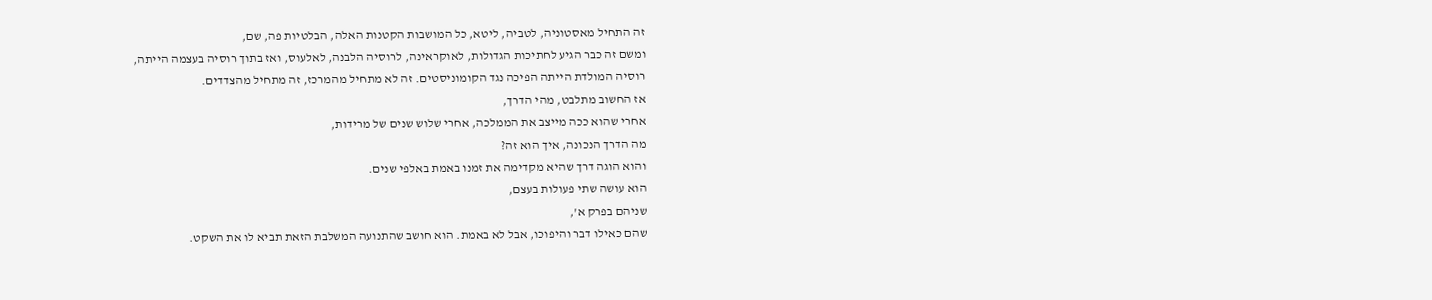זה התחיל מאסטוניה, לטביה, ליטא, כל המושבות הקטנות האלה, הבלטיות פה, שם,
ומשם זה כבר הגיע לחתיכות הגדולות, לאוקראינה, לרוסיה הלבנה, לאלעוס, ואז בתוך רוסיה בעצמה הייתה,
רוסיה המולדת הייתה הפיכה נגד הקומוניסטים. זה לא מתחיל מהמרכז, זה מתחיל מהצדדים.
אז החשוב מתלבט, מהי הדרך,
אחרי שהוא ככה מייצב את הממלכה, אחרי שלוש שנים של מרידות,
מה הדרך הנכונה, איך הוא זה?
והוא הוגה דרך שהיא מקדימה את זמנו באמת באלפי שנים.
הוא עושה שתי פעולות בעצם,
שניהם בפרק א',
שהם כאילו דבר והיפוכו, אבל לא באמת. הוא חושב שהתנועה המשלבת הזאת תביא לו את השקט.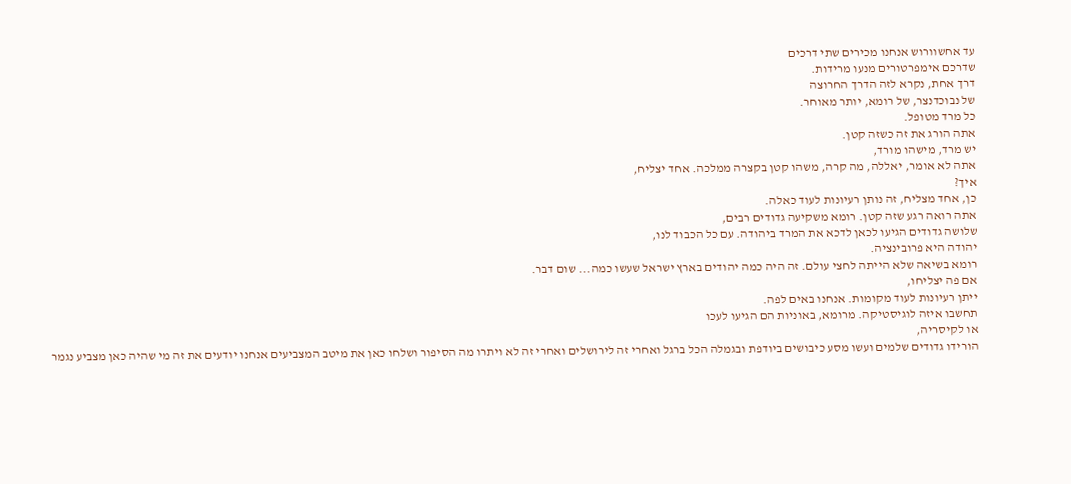עד אחשוורוש אנחנו מכירים שתי דרכים
שדרכם אימפרטורים מנעו מרידות.
דרך אחת, נקרא לזה הדרך החרוצה
של נבוכדנצר, של רומא, יותר מאוחר.
כל מרד מטופל.
אתה הורג את זה כשזה קטן.
יש מרד, מישהו מורד,
אתה לא אומר, יאללה, מה קרה, משהו קטן בקצרה ממלכה. אחד יצליח,
איך?
כן, אחד מצליח, זה נותן רעיונות לעוד כאלה.
אתה רואה רגע שזה קטן. רומא משקיעה גדודים רבים,
שלושה גדודים הגיעו לכאן לדכא את המרד ביהודה. עם כל הכבוד לנו,
יהודה היא פרובינציה.
רומא בשיאה שלא הייתה לחצי עולם. זה היה כמה יהודים בארץ ישראל שעשו כמה... שום דבר.
אם פה יצליחו,
ייתן רעיונות לעוד מקומות. אנחנו באים לפה.
תחשבו איזה לוגיסטיקה. מרומא, באוניות הם הגיעו לעכו
או לקיסריה,
הורידו גדודים שלמים ועשו מסע כיבושים ביודפת ובגמלה הכל ברגל ואחרי זה לירושלים ואחרי זה לא ויתרו מה הסיפור ושלחו כאן את מיטב המצביעים אנחנו יודעים את זה מי שהיה כאן מצביע נגמר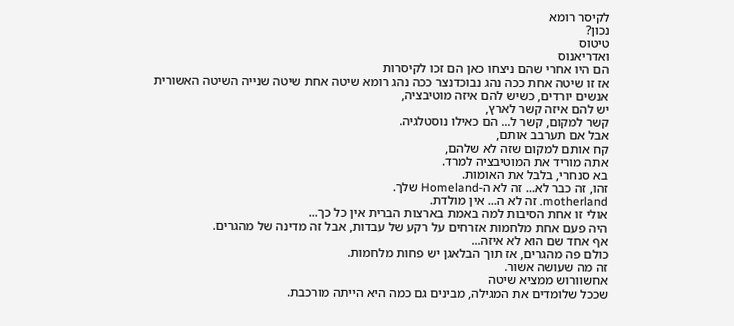לקיסר רומא
נכון?
טיטוס
ואדריאנוס
הם היו אחרי שהם ניצחו כאן הם זכו לקיסרות
אז זו שיטה אחת ככה נהג נבוכדנצר ככה נהג רומא שיטה אחת שיטה שנייה השיטה האשורית
אנשים יורדים, כשיש להם איזה מוטיבציה,
יש להם איזה קשר לארץ,
קשר למקום, קשר ל... הם כאילו נוסטלגיה.
אבל אם תערבב אותם,
קח אותם למקום שזה לא שלהם,
אתה מוריד את המוטיבציה למרד.
בא סנחרי, בלבל את האומות.
זהו, זה כבר לא... זה לא ה-Homeland שלך.
motherland. זה לא ה... אין מולדת.
אולי זו אחת הסיבות למה באמת בארצות הברית אין כל כך...
היה פעם אחת מלחמות אזרחים על רקע של עבדות, אבל זה מדינה של מהגרים.
אף אחד שם הוא לא איזה...
כולם פה מהגרים, אז תוך הבלאגן יש פחות מלחמות.
זה מה שעושה אשור.
אחשוורוש ממציא שיטה
שככל שלומדים את המגילה, מבינים גם כמה היא הייתה מורכבת.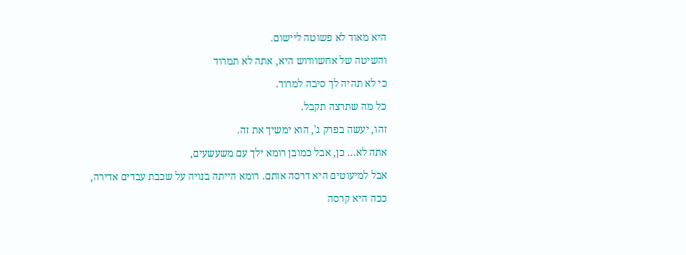היא מאוד לא פשוטה ליישום.
והשיטה של אחשוורוש היא, אתה לא תמרוד
כי לא תהיה לך סיבה למרוד.
כל מה שתרצה תקבל.
זהו, יעשה בפרק ג', הוא ימשיך את זה.
אתה לא... כן, אבל כמובן רומא ילך עם משעשעים,
אבל למיעוטים היא דרסה אותם. רומא הייתה בנויה על שכבת עבדים אדירה,
ככה היא קרסה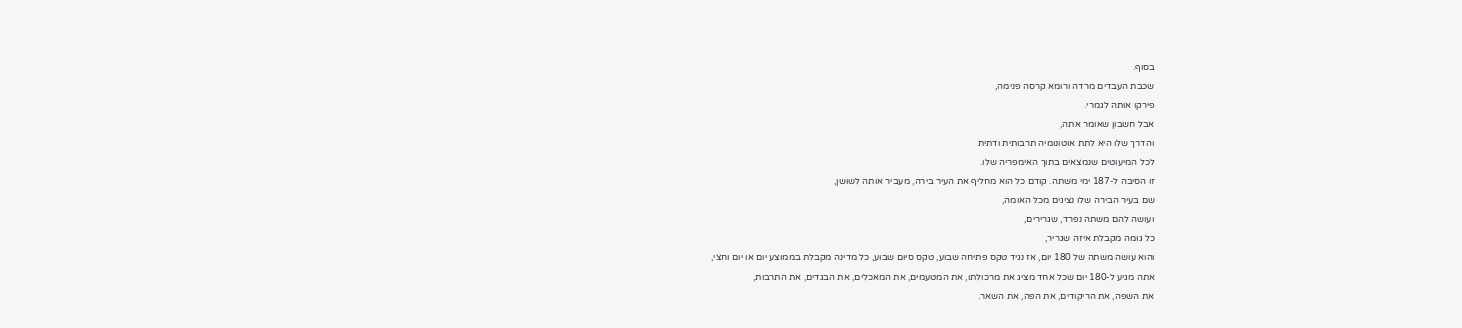בסוף.
שכבת העבדים מרדה ורומא קרסה פנימה,
פירקו אותה לגמרי.
אבל חשבון שאומר אתה,
והדרך שלו היא לתת אוטונומיה תרבותית ודתית
לכל המיעוטים שנמצאים בתוך האימפריה שלו.
זו הסיבה ל-187 ימי משתה. קודם כל הוא מחליף את העיר בירה, מעביר אותה לשושן,
שם בעיר הבירה שלו נציגים מכל האומה,
ועושה להם משתה נפרד, שגרירים,
כל גומה מקבלת איזה שגריר,
והוא עושה משתה של 180 יום, אז נגיד טקס פתיחה שבוע, טקס סיום שבוע, כל מדינה מקבלת בממוצע יום או יום וחצי,
אתה מגיע ל-180 יום שכל אחד מציג את מרכולתו, את המטעמים, את המאכלים, את הבגדים, את התרבות,
את השפה, את הריקודים, את הפה, את השאר.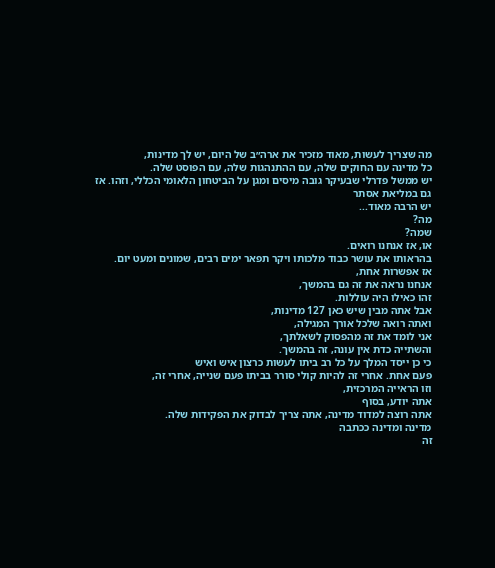מה שצריך לעשות, מאוד מזכיר את ארה״ב של היום, יש לך מדינות,
כל מדינה עם החוקים שלה, עם ההתנהגות שלה, עם הפוסט שלה.
יש ממשל פדרלי שבעיקר גובה מיסים ומגן על הביטחון הלאומי הכללי, וזהו. אז
גם במליאת אסתר
יש הרבה מאוד...
מה?
שמה?
או, אז אנחנו רואים.
בהראותו את עושר כבוד מלכותו ויקר תפאר ימים רבים, שמונים ומעט יום.
אז אפשרות אחת,
אנחנו נראה את זה גם בהמשך,
זהו כאילו היה עוללות.
אבל אתה מבין שיש כאן 127 מדינות,
ואתה רואה שלכל אורך המגילה,
אני לומד את זה מהפסוק לשאלתך,
והשתייה כדת אין עונה, זה בהמשך.
כי כן ייסד המלך על כל רב ביתו לעשות כרצון איש ואיש
פעם אחת. אחרי זה להיות קולי סורר בביתו פעם שנייה, אחרי זה,
וזו הראייה המרכזית,
אתה יודע, בסוף
אתה רוצה למדוד מדינה, אתה צריך לבדוק את הפקידות שלה.
מדינה ומדינה ככתבה
זה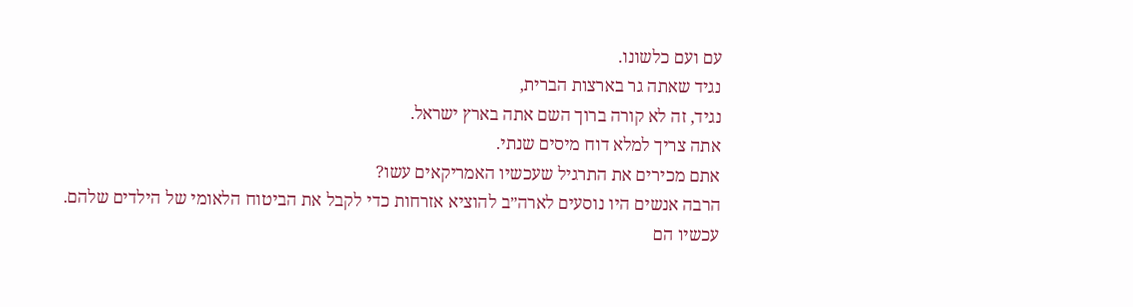עם ועם כלשונו.
נגיד שאתה גר בארצות הברית,
נגיד, זה לא קורה ברוך השם אתה בארץ ישראל.
אתה צריך למלא דוח מיסים שנתי.
אתם מכירים את התרגיל שעכשיו האמריקאים עשו?
הרבה אנשים היו נוסעים לארה״ב להוציא אזרחות כדי לקבל את הביטוח הלאומי של הילדים שלהם.
עכשיו הם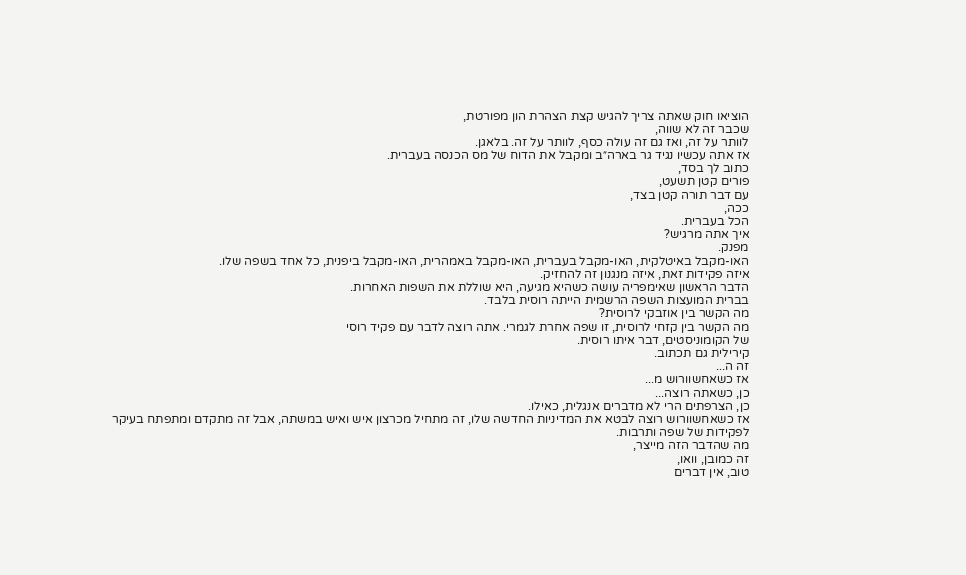הוציאו חוק שאתה צריך להגיש קצת הצהרת הון מפורטת,
שכבר זה לא שווה,
לוותר על זה, ואז גם זה עולה כסף, לוותר על זה. בלאגן.
אז אתה עכשיו נגיד גר בארה״ב ומקבל את הדוח של מס הכנסה בעברית.
כתוב לך בסד,
פורים קטן תשעט,
עם דבר תורה קטן בצד,
ככה,
הכל בעברית.
איך אתה מרגיש?
מפנק.
האו-מקבל באיטלקית, האו-מקבל בעברית, האו-מקבל באמהרית, האו-מקבל ביפנית, כל אחד בשפה שלו.
איזה פקידות זאת, איזה מנגנון זה להחזיק.
הדבר הראשון שאימפריה עושה כשהיא מגיעה, היא שוללת את השפות האחרות.
בברית המועצות השפה הרשמית הייתה רוסית בלבד.
מה הקשר בין אוזבקי לרוסית?
מה הקשר בין קזחי לרוסית, זו שפה אחרת לגמרי. אתה רוצה לדבר עם פקיד רוסי
של הקומוניסטים, דבר איתו רוסית.
קירילית גם תכתוב.
זה ה...
אז כשאחשוורוש מ...
כן, כשאתה רוצה...
כן, הצרפתים הרי לא מדברים אנגלית, כאילו.
אז כשאחשוורוש רוצה לבטא את המדיניות החדשה שלו, זה מתחיל מכרצון איש ואיש במשתה, אבל זה מתקדם ומתפתח בעיקר לפקידות של שפה ותרבות.
מה שהדבר הזה מייצר,
זה כמובן, וואו,
טוב, אין דברים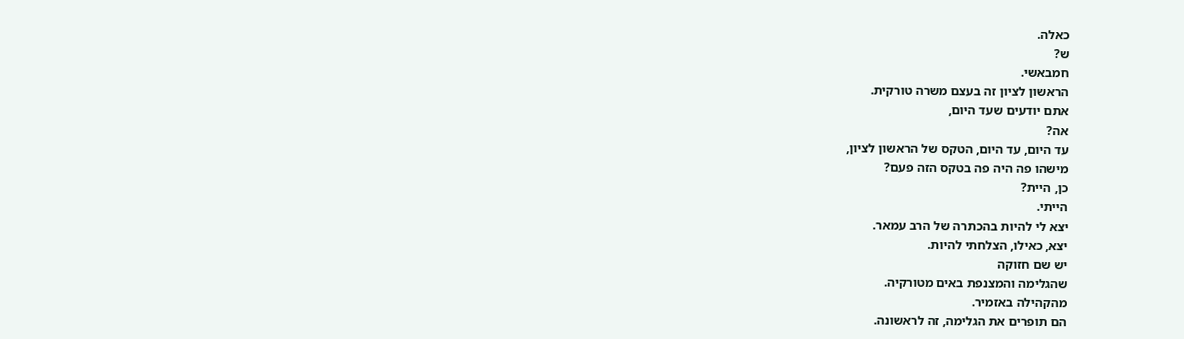כאלה.
ש?
חמבאשי.
הראשון לציון זה בעצם משרה טורקית.
אתם יודעים שעד היום,
אה?
עד היום, עד היום, הטקס של הראשון לציון,
מישהו פה היה פה בטקס הזה פעם?
כן, היית?
הייתי.
יצא לי להיות בהכתרה של הרב עמאר.
יצא, כאילו, הצלחתי להיות.
יש שם חזוקה
שהגלימה והמצנפת באים מטורקיה.
מהקהילה באזמיר.
הם תופרים את הגלימה, זה לראשונה.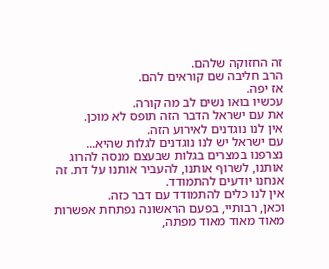זה החזוקה שלהם.
הרב חליבה שם קוראים להם.
אז יפה.
עכשיו בואו נשים לב מה קורה.
את עם ישראל הדבר הזה תופס לא מוכן.
אין לנו נוגדנים לאירוע הזה.
עם ישראל יש לנו נוגדנים לגלות שהיא...
נצרפנו במצרים בגלות שבעצם מנסה להרוג אותנו, לשרוף אותנו, להעביר אותנו על דת. זה אנחנו יודעים להתמודד.
אין לנו כלים להתמודד עם דבר כזה.
וכאן, רבותיי, בפעם הראשונה נפתחת אפשרות מאוד מאוד מאוד מפתה,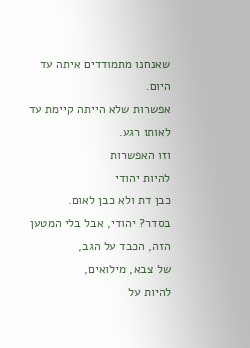שאנחנו מתמודדים איתה עד היום.
אפשרות שלא הייתה קיימת עד לאותו רגע.
וזו האפשרות
להיות יהודי
כבן דת ולא כבן לאום.
בסדר? יהודי, אבל בלי המטען הזה, הכבד על הגב,
של צבא, מילואים,
להיות על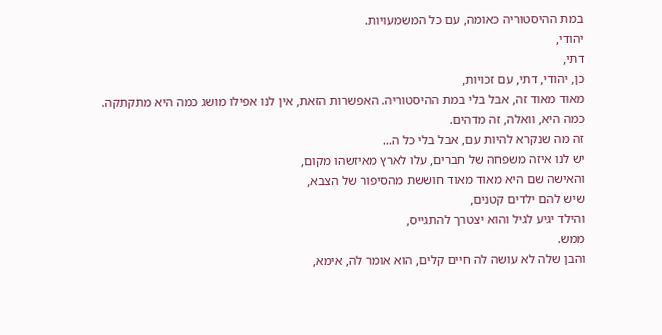במת ההיסטוריה כאומה, עם כל המשמעויות.
יהודי,
דתי,
כן, יהודי, דתי, עם זכויות,
מאוד מאוד זה, אבל בלי במת ההיסטוריה. האפשרות הזאת, אין לנו אפילו מושג כמה היא מתקתקה.
כמה היא, וואלה, זה מדהים.
זה מה שנקרא להיות עם, אבל בלי כל ה...
יש לנו איזה משפחה של חברים, עלו לארץ מאיזשהו מקום,
והאישה שם היא מאוד מאוד חוששת מהסיפור של הצבא,
שיש להם ילדים קטנים,
והילד יגיע לגיל והוא יצטרך להתגייס,
ממש.
והבן שלה לא עושה לה חיים קלים, הוא אומר לה, אימא,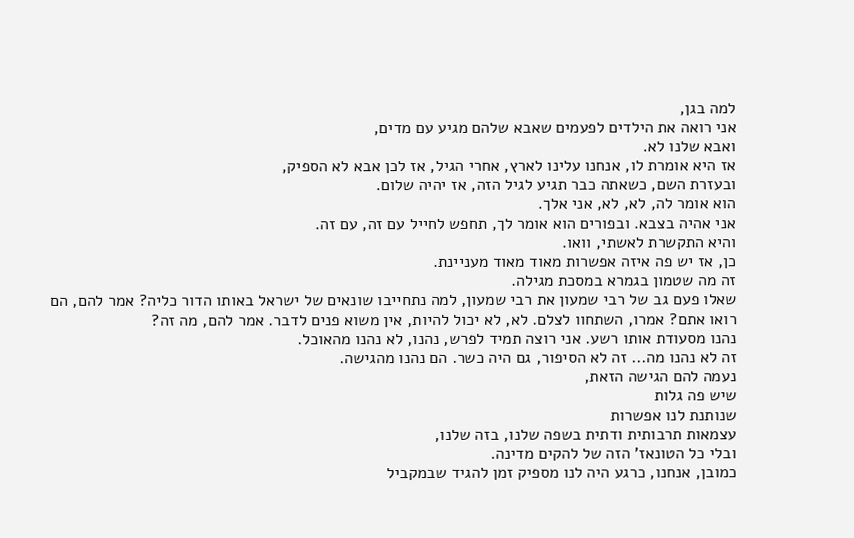למה בגן,
אני רואה את הילדים לפעמים שאבא שלהם מגיע עם מדים,
ואבא שלנו לא.
אז היא אומרת לו, אנחנו עלינו לארץ, אחרי הגיל, אז לכן אבא לא הספיק,
ובעזרת השם, כשאתה כבר תגיע לגיל הזה, אז יהיה שלום.
הוא אומר לה, לא, לא, אני אלך.
אני אהיה בצבא. ובפורים הוא אומר לך, תחפש לחייל עם זה, עם זה.
והיא התקשרת לאשתי, וואו.
כן, אז יש פה איזה אפשרות מאוד מאוד מעניינת.
זה מה שטמון בגמרא במסכת מגילה.
שאלו פעם גב של רבי שמעון את רבי שמעון, למה נתחייבו שונאים של ישראל באותו הדור כליה? אמר להם, הם רואו אתם? אמרו, השתחוו לצלם. לא, לא יכול להיות, אין משוא פנים לדבר. אמר להם, מה זה?
נהנו מסעודת אותו רשע. אני רוצה תמיד לפרש, נהנו, לא נהנו מהאוכל.
זה לא נהנו מה... זה לא הסיפור, גם היה כשר. הם נהנו מהגישה.
נעמה להם הגישה הזאת,
שיש פה גלות
שנותנת לנו אפשרות
עצמאות תרבותית ודתית בשפה שלנו, בזה שלנו,
ובלי כל הטונאז' הזה של להקים מדינה.
כמובן, אנחנו, כרגע היה לנו מספיק זמן להגיד שבמקביל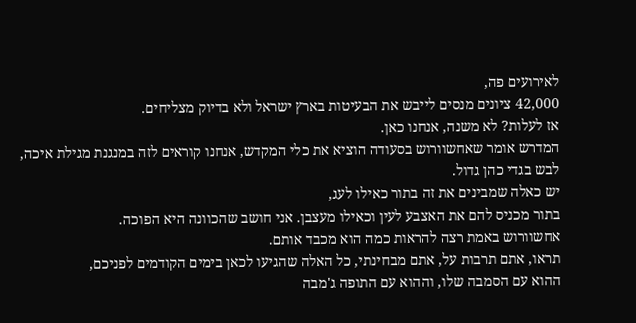לאירועים פה,
42,000 ציונים מנסים לייבש את הבעיטות בארץ ישראל ולא בדיוק מצליחים.
אז לעלות? לא משנה, אנחנו כאן.
המדרש אומר שאחשוורוש בסעודה הוציא את כלי המקדש, אנחנו קוראים לזה במנגנת מגילת איכה,
לבש בגדי כהן גדול.
יש כאלה שמבינים את זה בתור כאילו לעג,
בתור מכניס להם את האצבע לעין וכאילו מעצבן. אני חושב שהכוונה היא הפוכה.
אחשוורוש באמת רצה להראות כמה הוא מכבד אותם.
תראו, אתם תרבות על, אתם מבחינתי, כל האלה שהגיעו לכאן בימים הקודמים לפניכם,
ההוא עם הסמבה שלו, וההוא עם התופה ג'מבה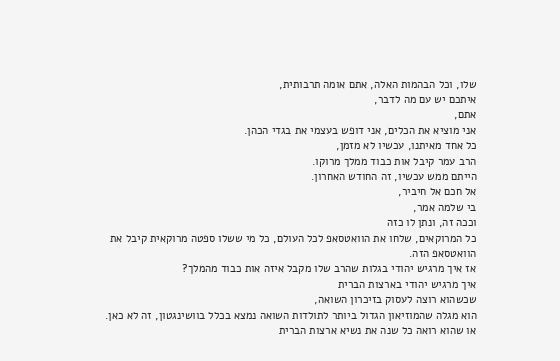שלו, וכל הבהמות האלה, אתם אומה תרבותית,
איתכם יש עם מה לדבר,
אתם,
אני מוציא את הכלים, אני דופש בעצמי את בגדי הכהן.
כל אחד מאיתנו, עכשיו לא מזמן,
הרב עמר קיבל אות כבוד ממלך מרוקו.
הייתם ממש עכשיו, זה החודש האחרון.
אל חכם אל חיביר,
בי שלמה אמר,
וככה זה, ונתן לו כזה
כל המרוקאים, שלחו את הוואטסאפ לכל העולם, כל מי ששלו ספטה מרוקאית קיבל את הוואטסאפ הזה.
אז איך מרגיש יהודי בגלות שהרב שלו מקבל איזה אות כבוד מהמלך?
איך מרגיש יהודי בארצות הברית
שכשהוא רוצה לעסוק בזיכרון השואה,
הוא מגלה שהמוזיאון הגדול ביותר לתולדות השואה נמצא בכלל בוושינגטון, זה לא כאן.
או שהוא רואה כל שנה את נשיא ארצות הברית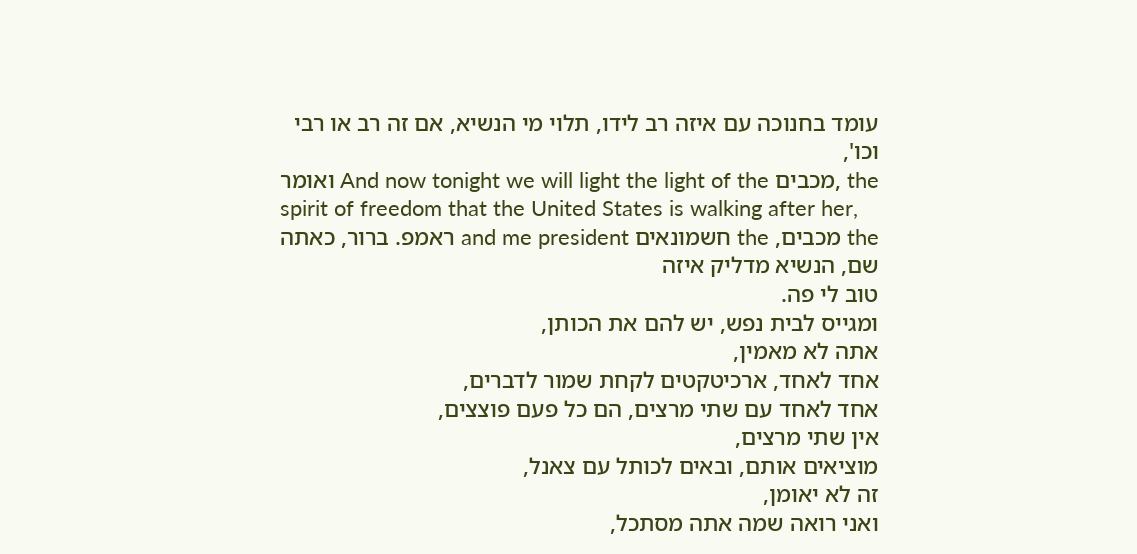עומד בחנוכה עם איזה רב לידו, תלוי מי הנשיא, אם זה רב או רבי וכו',
ואומר And now tonight we will light the light of the מכבים, the spirit of freedom that the United States is walking after her,
the מכבים, the חשמונאים and me president ראמפ. ברור, כאתה שם, הנשיא מדליק איזה
טוב לי פה.
ומגייס לבית נפש, יש להם את הכותן,
אתה לא מאמין,
אחד לאחד, ארכיטקטים לקחת שמור לדברים,
אחד לאחד עם שתי מרצים, הם כל פעם פוצצים,
אין שתי מרצים,
מוציאים אותם, ובאים לכותל עם צאנל,
זה לא יאומן,
ואני רואה שמה אתה מסתכל,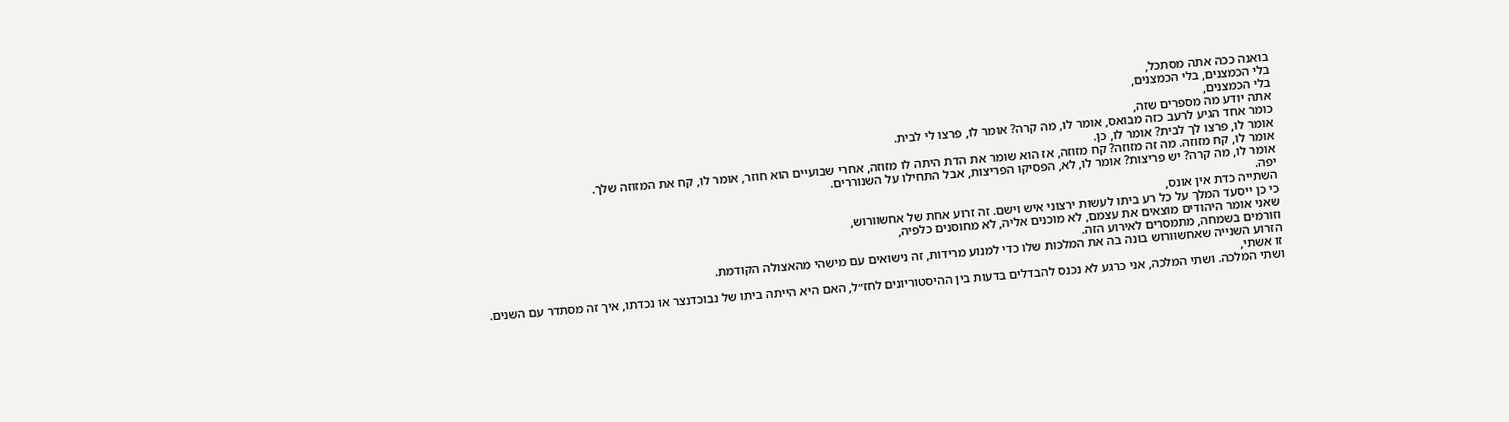בואנה ככה אתה מסתכל,
בלי הכמצנים, בלי הכמצנים,
בלי הכמצנים,
אתה יודע מה מספרים שזה,
כומר אחד הגיע לרעב כזה מבואס, אומר לו, מה קרה? אומר לו, פרצו לי לבית.
אומר לו, פרצו לך לבית? אומר לו, כן.
אומר לו, קח מזוזה. מה זה מזוזה? קח מזוזה, אז הוא שומר את הדת היתה לו מזוזה, אחרי שבועיים הוא חוזר, אומר לו, קח את המזוזה שלך.
אומר לו, מה קרה? יש פריצות? אומר לו, לא, הפסיקו הפריצות, אבל התחילו על השנוררים.
יפה.
השתייה כדת אין אונס,
כי כן ייסעד המלך על כל רע ביתו לעשות ירצוני איש וישם. זה זרוע אחת של אחשוורוש,
שאני אומר היהודים מוצאים את עצמם, לא מוכנים אליה, לא מחוסנים כלפיה,
וזורמים בשמחה, מתמסרים לאירוע הזה.
הזרוע השנייה שאחשוורוש בונה בה את המלכות שלו כדי למנוע מרידות, זה נישואים עם מישהי מהאצולה הקודמת.
זו אשתי,
ושתי המלכה. ושתי המלכה, אני כרגע לא נכנס להבדלים בדעות בין ההיסטוריונים לחז״ל, האם היא הייתה ביתו של נבוכדנצר או נכדתו, איך זה מסתדר עם השנים.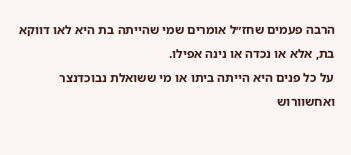הרבה פעמים שחז״ל אומרים שמי שהייתה בת היא לאו דווקא בת, אלא או נכדה או נינה אפילו.
על כל פנים היא הייתה ביתו או מי ששואלת נבוכדנצר ואחשוורוש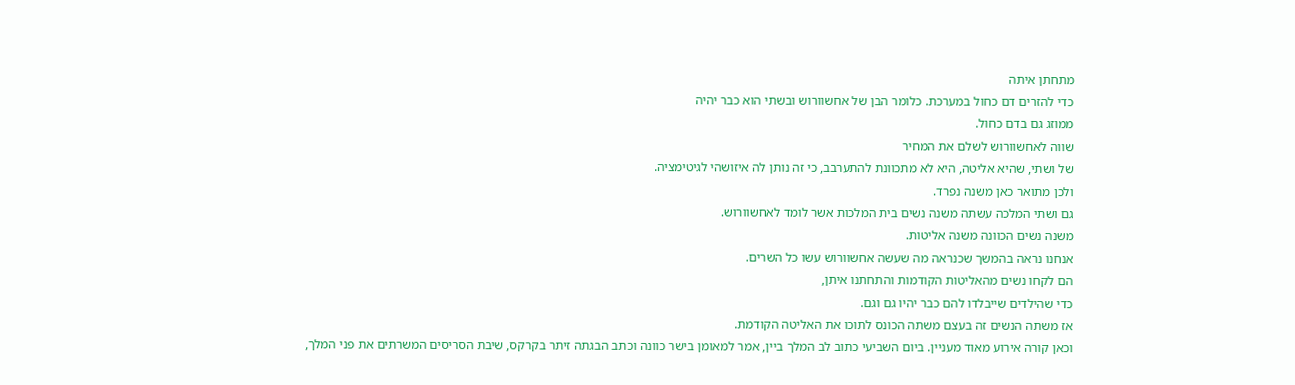מתחתן איתה
כדי להזרים דם כחול במערכת. כלומר הבן של אחשוורוש ובשתי הוא כבר יהיה
ממוזג גם בדם כחול.
שווה לאחשוורוש לשלם את המחיר
של ושתי, שהיא אליטה, היא לא מתכוונת להתערבב, כי זה נותן לה איזושהי לגיטימציה.
ולכן מתואר כאן משנה נפרד.
גם ושתי המלכה עשתה משנה נשים בית המלכות אשר לומד לאחשוורוש.
משנה נשים הכוונה משנה אליטות.
אנחנו נראה בהמשך שכנראה מה שעשה אחשוורוש עשו כל השרים.
הם לקחו נשים מהאליטות הקודמות והתחתנו איתן,
כדי שהילדים שייבלדו להם כבר יהיו גם וגם.
אז משתה הנשים זה בעצם משתה הכונס לתוכו את האליטה הקודמת.
וכאן קורה אירוע מאוד מעניין. ביום השביעי כתוב לב המלך ביין, אמר למאומן בישר כוונה וכתב הבגתה זיתר בקרקס, שיבת הסריסים המשרתים את פני המלך,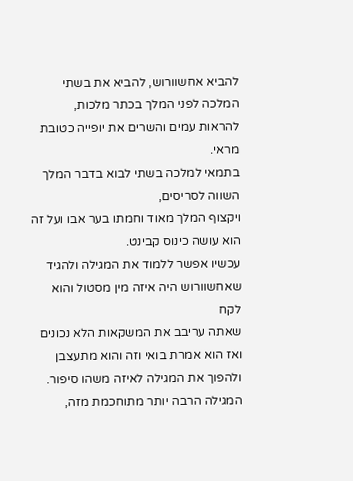להביא אחשוורוש, להביא את בשתי המלכה לפני המלך בכתר מלכות,
להראות עמים והשרים את יופייה כטובת מראי.
בתמאי למלכה בשתי לבוא בדבר המלך השווה לסריסים,
ויקצוף המלך מאוד וחמתו בער אבו ועל זה הוא עושה כינוס קבינט.
עכשיו אפשר ללמוד את המגילה ולהגיד שאחשוורוש היה איזה מין מסטול והוא לקח
שאתה עריבב את המשקאות הלא נכונים ואז הוא אמרת בואי וזה והוא מתעצבן ולהפוך את המגילה לאיזה משהו סיפור.
המגילה הרבה יותר מתוחכמת מזה,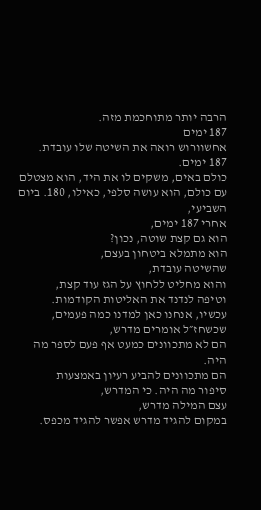הרבה יותר מתוחכמת מזה.
187 ימים
אחשוורוש רואה את השיטה שלו עובדת.
187 ימים.
כולם באים, משקים לו את היד, הוא מצטלם עם כולם, הוא עושה סלפי, כאילו, 180. ביום השביעי,
אחרי 187 ימים,
הוא גם קצת שוטה, נכון?
הוא מתמלא ביטחון בעצם,
שהשיטה עובדת,
והוא מחליט ללחוץ על הגז עוד קצת,
וטיפה לנדנד את האליטות הקודמות.
עכשיו, אנחנו כאן למדנו כמה פעמים,
שכשחז״ל אומרים מדרש,
הם לא מתכוונים כמעט אף פעם לספר מה היה.
הם מתכוונים להביע רעיון באמצעות
סיפור מה היה. כי המדרש,
עצם המילה מדרש,
במקום להגיד מדרש אפשר להגיד מכפס.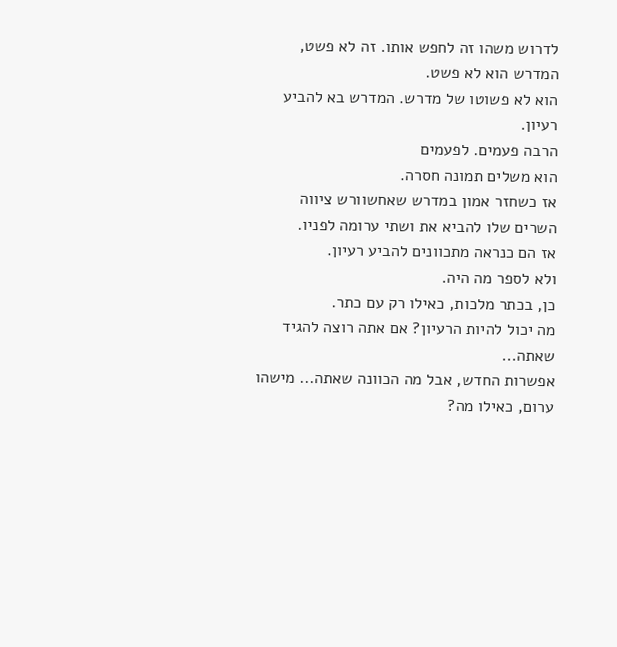לדרוש משהו זה לחפש אותו. זה לא פשט, המדרש הוא לא פשט.
הוא לא פשוטו של מדרש. המדרש בא להביע רעיון.
הרבה פעמים. לפעמים
הוא משלים תמונה חסרה.
אז כשחזר אמון במדרש שאחשוורש ציווה השרים שלו להביא את ושתי ערומה לפניו.
אז הם כנראה מתכוונים להביע רעיון.
ולא לספר מה היה.
כן, בכתר מלכות, כאילו רק עם כתר.
מה יכול להיות הרעיון? אם אתה רוצה להגיד שאתה...
אפשרות החדש, אבל מה הכוונה שאתה... מישהו ערום, כאילו מה?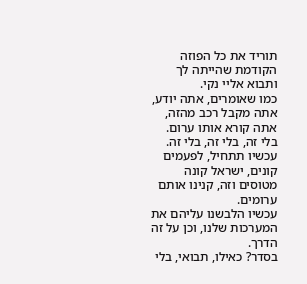תוריד את כל הפוזה הקודמת שהייתה לך ותבוא אליי נקי.
כמו שאומרים, אתה יודע, אתה מקבל רכב מהזה, אתה קורא אותו ערום.
בלי זה, בלי זה, בלי זה. עכשיו תתחיל, לפעמים קונים, ישראל קונה מטוסים וזה, קנינו אותם ערומים.
עכשיו הלבשנו עליהם את המערכות שלנו, וכן על זה הדרך.
בסדר? כאילו, תבואי, בלי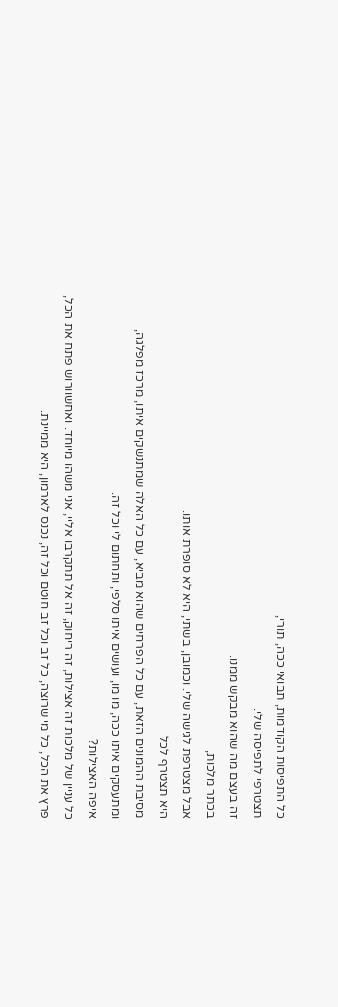כל התפיסות הקודמות, תבואי ככה, תורי,
תצטרפי לתפיסה שלי.
זה בעצם מה שהוא מבקש ממנו.
בכתר מלכות,
אבל מצטרפת לגישה שלי. וכמובן, בשתי, היא לא סופרת אותו.
היא תצטרף לכל
מסיבת ההמונים הזאת, עם כל הפרחים שהוא מביא, עם כל האלה שמתנשקים איתו, מרכז מפלגה,
ומתעסקים איתו ככה, מו מו, ועושים איתו סלפי, ותחתום לי וכל זה.
איפה האצילות?
כל עניין של מלכות זה אצילות, זה ריחוק, זה אל תתקרבו אליי, אני משהו מיוחד. ואחשוורוש פתח את הכל,
פרץ את הכל, כל מי שרוצה, כל זב וכל זב חוטם וכל זה, נכנס לארמון, היא ממיינת.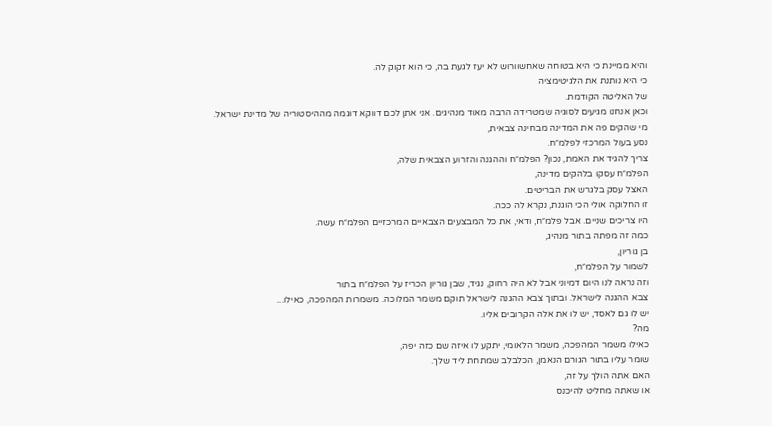והיא ממיינת כי היא בטוחה שאחשוורוש לא יעז לגעת בה, כי הוא זקוק לה.
כי היא נותנת את הלגיטימציה
של האליטה הקודמת.
וכאן אנחנו מגיעים לסוגיה שמטרידה הרבה מאוד מנהיגים. אני אתן לכם דווקא דוגמה מההיסטוריה של מדינת ישראל.
מי שהקים פה את המדינה מבחינה צבאית,
נסע בעול המרכזי לפלמ״ח.
צריך להגיד את האמת, נכון? הפלמ״ח וההגנה והזרוע הצבאית שלה,
הפלמ״ח עסקו בלהקים מדינה,
האצל עסק בלגרש את הבריטים.
זו החלוקה אולי הכי הוגנת, נקרא לה ככה.
היו צריכים שניים. אבל פלמ״ח, ודאי, את כל המבצעים הצבאיים המרכזיים הפלמ״ח עשה.
כמה זה מפתה בתור מנהיג,
בן גוריון,
לשמור על הפלמ״ח,
וזה נראה לנו היום דמיוני אבל לא היה רחוק, נגיד, שבן גוריון הכריז על הפלמ״ח בתור
צבא ההגנה לישראל. ובתוך צבא ההגנה לישראל תוקם משמר המלוכה. משמרות המהפכה, כאילו...
יש לו גם לאסד, יש לו את אלה הקרובים אליו.
מה?
כאילו משמר המהפכה, משמר הלאומי, יתקע לו איזה שם כזה יפה,
שומר עליו בתור הגורם הנאמן, הכלבלב שמתחת ליד שלך.
האם אתה הולך על זה,
או שאתה מחליט להיכנס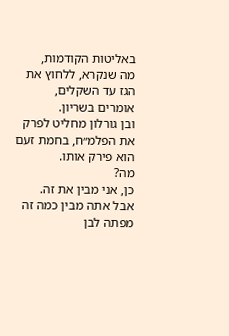באליטות הקודמות,
מה שנקרא, ללחוץ את הגז עד השקלים,
אומרים בשריון.
ובן גורלון מחליט לפרק את הפלמ״ח, בחמת זעם הוא פירק אותו.
מה?
כן, אני מבין את זה.
אבל אתה מבין כמה זה מפתה לבן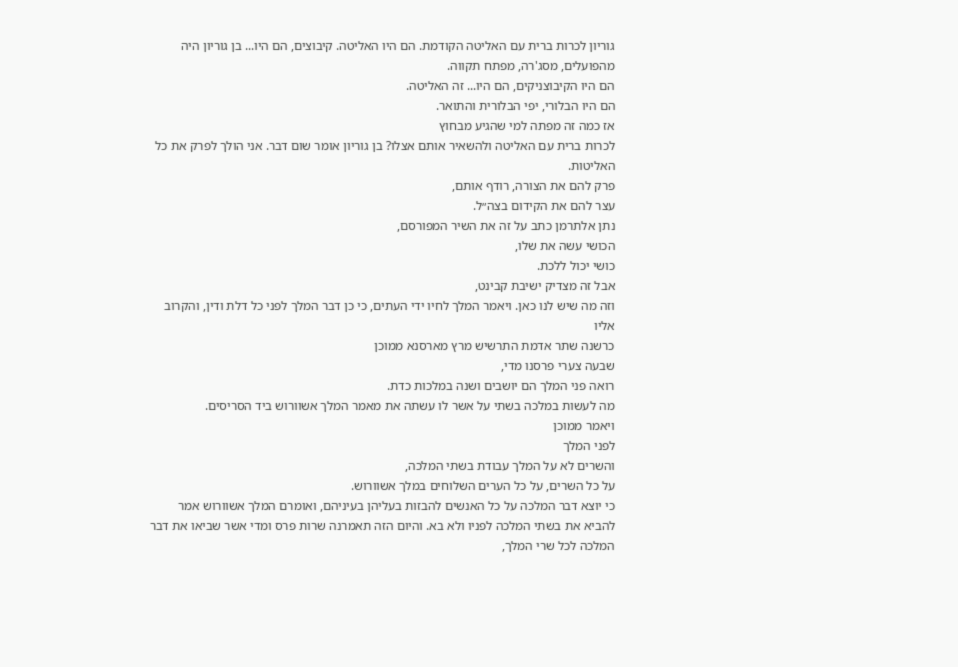גוריון לכרות ברית עם האליטה הקודמת. הם היו האליטה. קיבוצים, הם היו... בן גוריון היה מהפועלים, מסג'רה, מפתח תקווה.
הם היו הקיבוצניקים, הם היו... זה האליטה.
הם היו הבלורי, יפי הבלורית והתואר.
אז כמה זה מפתה למי שהגיע מבחוץ
לכרות ברית עם האליטה ולהשאיר אותם אצלו? בן גוריון אומר שום דבר. אני הולך לפרק את כל האליטות.
פרק להם את הצורה, רודף אותם,
עצר להם את הקידום בצה״ל.
נתן אלתרמן כתב על זה את השיר המפורסם,
הכושי עשה את שלו,
כושי יכול ללכת.
אבל זה מצדיק ישיבת קבינט,
וזה מה שיש לנו כאן. ויאמר המלך לחיו ידי העתים, כי כן דבר המלך לפני כל דלת ודין, והקרוב אליו
כרשנה שתר אדמת התרשיש מרץ מארסנא ממוכן
שבעה צערי פרסנו מדי,
רואה פני המלך הם יושבים ושנה במלכות כדת.
מה לעשות במלכה בשתי על אשר לו עשתה את מאמר המלך אשוורוש ביד הסריסים.
ויאמר ממוכן
לפני המלך
והשרים לא על המלך עבודת בשתי המלכה,
על כל השרים, על כל הערים השלוחים במלך אשוורוש.
כי יוצא דבר המלכה על כל האנשים להבזות בעליהן בעיניהם, ואומרם המלך אשוורוש אמר
להביא את בשתי המלכה לפניו ולא בא. והיום הזה תאמרנה שרות פרס ומדי אשר שביאו את דבר המלכה לכל שרי המלך,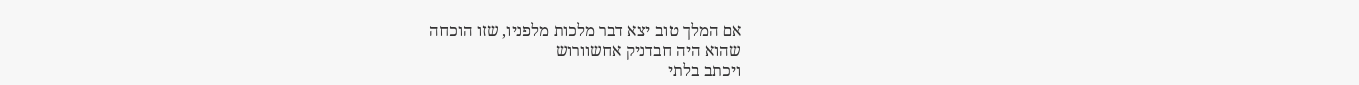אם המלך טוב יצא דבר מלכות מלפניו, שזו הוכחה
שהוא היה חבדניק אחשוורוש
ויכתב בלתי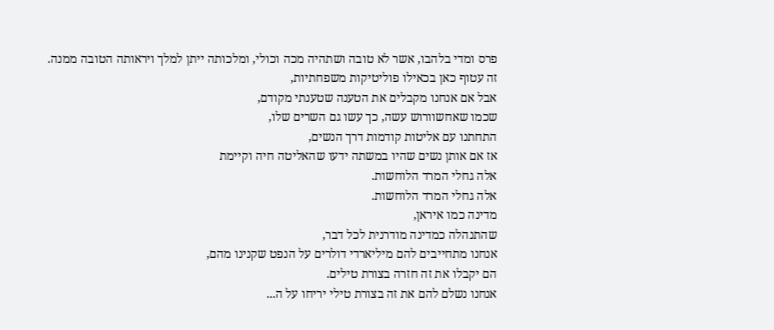פרס ומדי בלהבו, אשר לא טובה ושתהיה מכה וכולי, ומלכותה ייתן למלך ויראותה הטובה ממנה.
זה עטוף כאן בכאילו פוליטיקות משפחתיות,
אבל אם אנחנו מקבלים את הטענה שטענתי מקודם,
שכמו שאחשוורוש עשה, כך עשו גם השרים שלו,
התחתנו עם אליטות קודמות דרך הנשים,
אז אם אותן נשים שהיו במשתה ידעו שהאליטה חיה וקיימת
אלה גחלי המרד הלוחשות.
אלה גחלי המרד הלוחשות.
מדינה כמו איראן,
שהתנהלה כמדינה מודרנית לכל דבר,
אנחנו מתחייבים להם מיליארדי דולרים על הנפט שקנינו מהם,
הם יקבלו את זה חזרה בצורת טילים.
אנחנו נשלם להם את זה בצורת טילי יריחו על ה...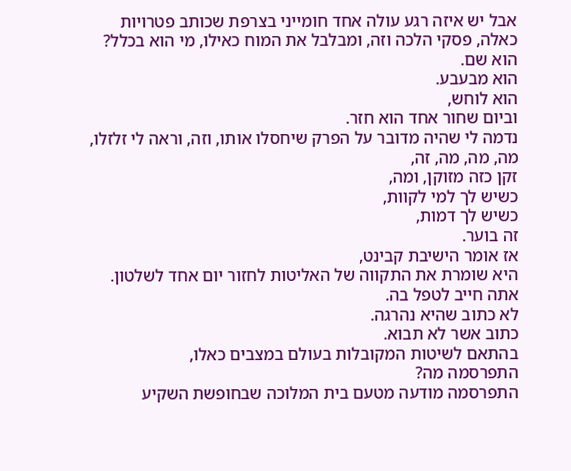אבל יש איזה רגע עולה אחד חומייני בצרפת שכותב פטרויות כאלה, פסקי הלכה וזה, ומבלבל את המוח כאילו, מי הוא בכלל?
הוא שם.
הוא מבעבע.
הוא לוחש,
וביום שחור אחד הוא חזר.
נדמה לי שהיה מדובר על הפרק שיחסלו אותו, וזה, וראה לי זלזלו, מה, מה, מה, זה,
זקן כזה מזוקן, ומה,
כשיש לך למי לקוות,
כשיש לך דמות,
זה בוער.
אז אומר הישיבת קבינט,
היא שומרת את התקווה של האליטות לחזור יום אחד לשלטון.
אתה חייב לטפל בה.
לא כתוב שהיא נהרגה.
כתוב אשר לא תבוא.
בהתאם לשיטות המקובלות בעולם במצבים כאלו,
התפרסמה מה?
התפרסמה מודעה מטעם בית המלוכה שבחופשת השקיע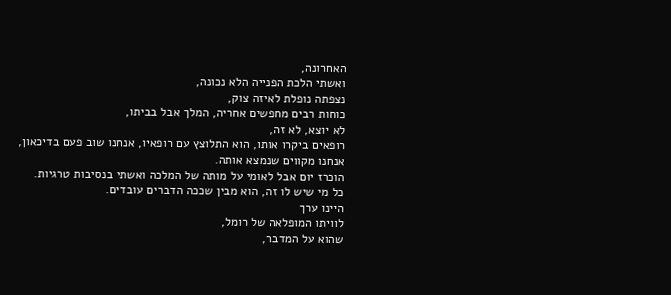האחרונה,
ואשתי הלכת הפנייה הלא נכונה,
נצפתה נופלת לאיזה צוק,
כוחות רבים מחפשים אחריה, המלך אבל בביתו,
לא יוצא, לא זה,
רופאים ביקרו אותו, הוא התלוצץ עם רופאיו, אנחנו שוב פעם בדיכאון,
אנחנו מקווים שנמצא אותה.
הוכרז יום אבל לאומי על מותה של המלכה ואשתי בנסיבות טרגיות.
כל מי שיש לו זה, הוא מבין שככה הדברים עובדים.
היינו ערך
לוויתו המופלאה של רומל,
שהוא על המדבר,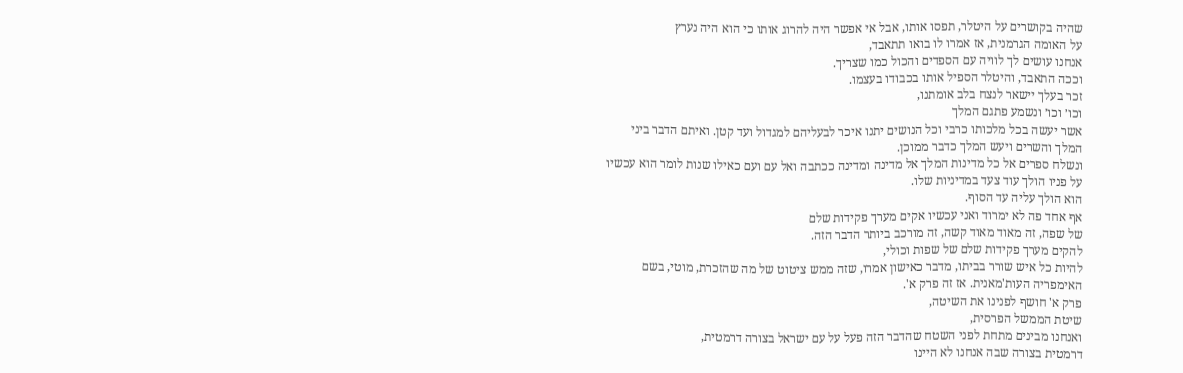שהיה בקושרים על היטלר, תפסו אותו, אבל אי אפשר היה להרוג אותו כי הוא היה נערץ
על האומה הגרמנית, אז אמרו לו בואו תתאבד,
אנחנו עושים לך לוויה עם הספדים והכול כמו שצריך.
וככה התאבד, והיטלר הספיל אותו בכבודו בעצמו.
זכר בעלך יישאר לנצח בלב אומתנו,
וכו׳ וכו׳ ונשמע פתגם המלך
אשר יעשה בכל מלכותו כרבי וכל הנושים יתנו איכר לבעליהם למגדול ועד קטן. ואיתם הדבר ביני המלך והשרים ויעש המלך כדבר ממוכן.
ונשלח ספרים אל כל מדינות המלך אל מדינה ומדינה ככתבה ואל עם ועם כאילו שנות לומר הוא עכשיו
על פניו הולך עוד צעד במדיניות שלו.
הוא הולך עליה עד הסוף.
אף אחד פה לא ימרוד ואני עכשיו אקים מערך פקידות שלם
של שפה, זה מאוד מאוד קשה, זה מורכב ביותר הדבר הזה.
להקים מערך פקידות שלם של שפות וכולי,
להיות כל איש שורר בביתו, מדבר כאישון אמרו, שזה ממש ציטוט של מה שהזכרת, מוטי, בשם האימפריה העות'מאנית. אז זה פרק א'.
פרק א' חושף לפנינו את השיטה,
שיטת הממשל הפרסית,
ואנחנו מבינים מתחת לפני השטח שהדבר הזה פעל על עם ישראל בצורה דרמטית,
דרמטית בצורה שבה אנחנו לא היינו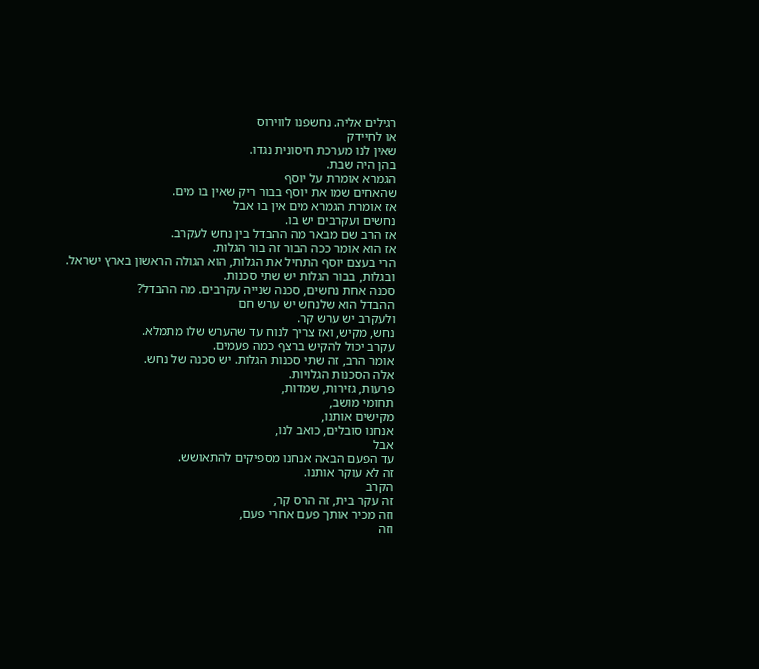רגילים אליה. נחשפנו לווירוס
או לחיידק
שאין לנו מערכת חיסונית נגדו.
בהן היה שבת.
הגמרא אומרת על יוסף
שהאחים שמו את יוסף בבור ריק שאין בו מים.
אז אומרת הגמרא מים אין בו אבל
נחשים ועקרבים יש בו.
אז הרב שם מבאר מה ההבדל בין נחש לעקרב.
אז הוא אומר ככה הבור זה בור הגלות.
הרי בעצם יוסף התחיל את הגלות, הוא הגולה הראשון בארץ ישראל.
ובגלות, בבור הגלות יש שתי סכנות.
סכנה אחת נחשים, סכנה שנייה עקרבים. מה ההבדל?
ההבדל הוא שלנחש יש ערש חם
ולעקרב יש ערש קר.
נחש, מקיש, ואז צריך לנוח עד שהערש שלו מתמלא.
עקרב יכול להקיש ברצף כמה פעמים.
אומר הרב, זה שתי סכנות הגלות. יש סכנה של נחש.
אלה הסכנות הגלויות.
פרעות, גזירות, שמדות,
תחומי מושב,
מקישים אותנו,
אנחנו סובלים, כואב לנו,
אבל
עד הפעם הבאה אנחנו מספיקים להתאושש.
זה לא עוקר אותנו.
הקרב
זה עקר בית, זה הרס קר,
וזה מכיר אותך פעם אחרי פעם,
וזה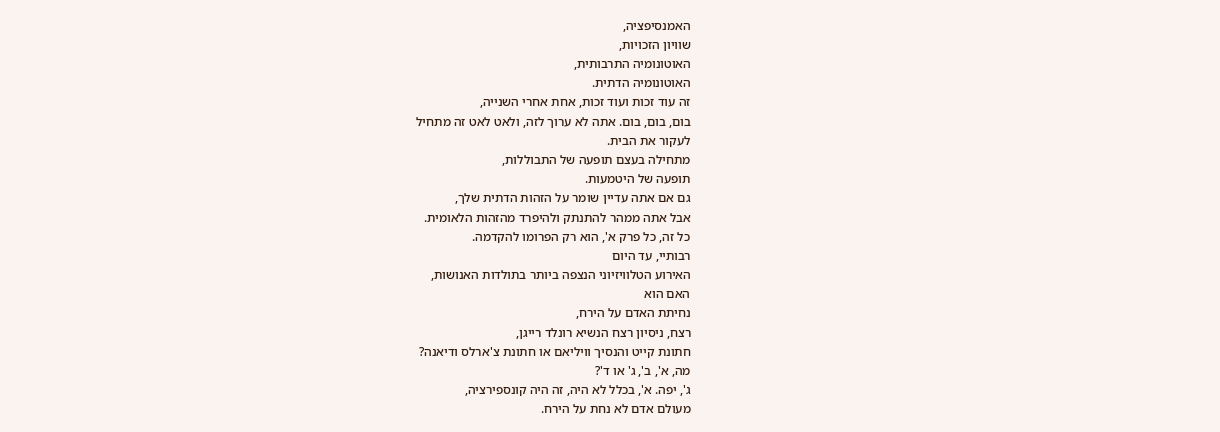האמנסיפציה,
שוויון הזכויות,
האוטונומיה התרבותית,
האוטונומיה הדתית.
זה עוד זכות ועוד זכות, אחת אחרי השנייה,
בום, בום, בום. אתה לא ערוך לזה, ולאט לאט זה מתחיל
לעקור את הבית.
מתחילה בעצם תופעה של התבוללות,
תופעה של היטמעות.
גם אם אתה עדיין שומר על הזהות הדתית שלך,
אבל אתה ממהר להתנתק ולהיפרד מהזהות הלאומית.
כל זה, כל פרק א', הוא רק הפרומו להקדמה.
רבותיי, עד היום
האירוע הטלוויזיוני הנצפה ביותר בתולדות האנושות,
האם הוא
נחיתת האדם על הירח,
רצח, ניסיון רצח הנשיא רונלד רייגן,
חתונת קייט והנסיך וויליאם או חתונת צ'ארלס ודיאנה?
מה, א', ב', ג' או ד'?
ג', יפה. א', בכלל לא היה, זה היה קונספירציה,
מעולם אדם לא נחת על הירח.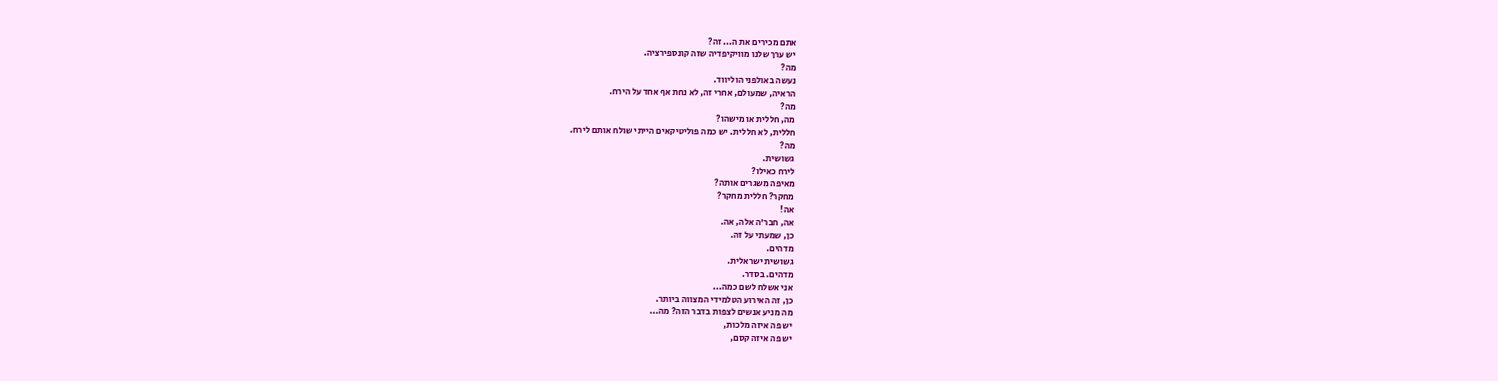אתם מכירים את ה... זה?
יש ערך שלנו מוויקיפדיה שזה קונספירציה.
מה?
נעשה באולפני הוליווד.
הראיה, שמעולם, אחרי זה, לא נחת אף אחד על הירח.
מה?
מה, חללית או מישהו?
חללית, לא חללית. יש כמה פוליטיקאים הייתי שולח אותם לירח.
מה?
גשושית.
לירח כאילו?
מאיפה משגרים אותה?
מחקר? חללית מחקר?
אה!
אה, חבר'ה אלה, אה.
כן, שמעתי על זה.
מדהים.
גשושית ישראלית.
מדהים. בסדר.
אני אשלח לשם כמה...
כן, זה האירוע הטלמידי המצווה ביותר.
מה מניע אנשים לצפות בדבר הזה? מה...
יש פה איזה מלכות,
יש פה איזה קסם,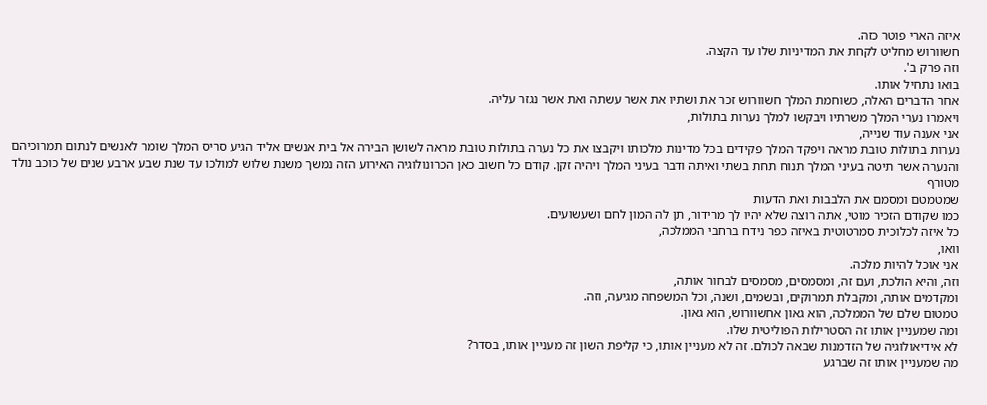איזה הארי פוטר כזה.
חשוורוש מחליט לקחת את המדיניות שלו עד הקצה.
וזה פרק ב'.
בואו נתחיל אותו.
אחר הדברים האלה, כשוחמת המלך חשוורוש זכר את ושתיו את אשר עשתה ואת אשר נגזר עליה.
ויאמרו נערי המלך משרתיו ויבקשו למלך נערות בתולות,
אני אענה עוד שנייה,
נערות בתולות טובת מראה ויפקד המלך פקידים בכל מדינות מלכותו ויקבצו את כל נערה בתולות טובת מראה לשושן הבירה אל בית אנשים אליד הגיע סריס המלך שומר לאנשים לנתום תמרוכיהם והנערה אשר תיטה בעיני המלך תנוח תחת בשתי ואיתה ודבר בעיני המלך ויהיה זקן. קודם כל חשוב כאן הכרונולוגיה האירוע הזה נמשך משנת שלוש למולכו עד שנת שבע ארבע שנים של כוכב נולד מטורף
שמטמטם ומסמם את הלבבות ואת הדעות
כמו שקודם הזכיר מוטי, אתה רוצה שלא יהיו לך מרידור, תן לה המון לחם ושעשועים.
כל איזה לכלוכית סמרטוטית באיזה כפר נידח ברחבי הממלכה,
וואו,
אני אוכל להיות מלכה.
וזה, והיא הולכת, ועם זה, ומסמסים, מסמסים לבחור אותה,
ומקדמים אותה, ומקבלת תמרוקים, ובשמים, ושנה, וכל המשפחה מגיעה, וזה.
טמטום שלם של הממלכה, הוא גאון אחשוורוש, הוא גאון.
ומה שמעניין אותו זה הסטרילות הפוליטית שלו.
לא אידיאולוגיה של הזדמנות שבאה לכולם. זה לא מעניין אותו, כי קליפת השון זה מעניין אותו, בסדר?
מה שמעניין אותו זה שברגע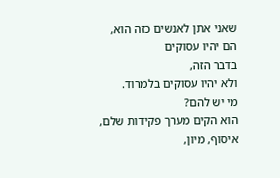שאני אתן לאנשים כזה הוא,
הם יהיו עסוקים
בדבר הזה,
ולא יהיו עסוקים בלמרוד.
מי יש להם?
הוא הקים מערך פקידות שלם,
איסוף, מיון,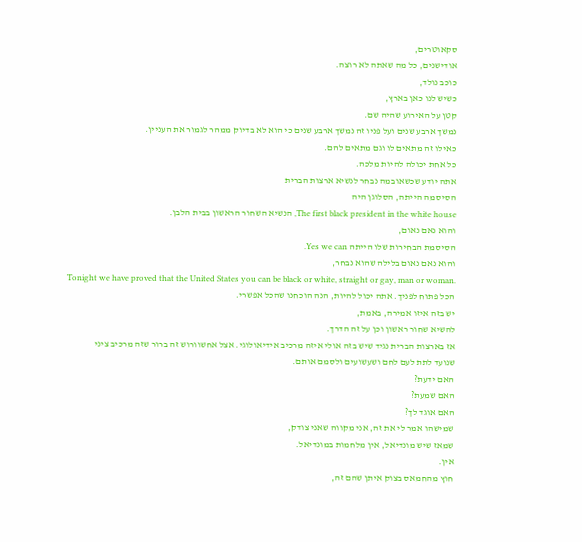סקאוטרים,
אודישנים, כל מה שאתה לא רוצה.
כוכב נולד,
כשיש לנו כאן בארץ,
קטן על האירוע שהיה שם.
נמשך ארבע שנים ועל פניו זה נמשך ארבע שנים כי הוא לא בדיוק ממהר לגמור את העניין.
כאילו זה מתאים לו וגם מתאים להם.
כל אחת יכולה להיות מלכה.
אתה יודע שכשאובמה נבחר לנשיא ארצות הברית
הסיסמה הייתה, הסלוגן היה
The first black president in the white house, הנשיא השחור הראשון בבית הלבן.
והוא נאם נאום,
הסיסמת הבחירות שלו הייתה Yes we can.
והוא נאם נאום בלילה שהוא נבחר,
Tonight we have proved that the United States you can be black or white, straight or gay, man or woman.
הכל פתוח לפניך. אתה יכול להיות, הנה הוכחנו שהכל אפשרי.
יש בזה איזו אמירה, באמת,
להשיא שחור ראשון וכן על זה הדרך.
אז בארצות הברית נגיד שיש בזה אולי איזה מרכיב אידיאולוגי. אצל אחשוורוש זה ברור שזה מרכיב ציני
שנועד לתת לעם לחם ושעשועים ולסמם אותם.
האם ידעת?
האם שמעת?
האם אוגד לך?
שמישהו אמר לי את זה, אני מקווה שאני צודק,
שמאז שיש מונדיאל, אין מלחמות במונדיאל.
אין.
חוץ מהחמאס בצוק איתן שהם זה,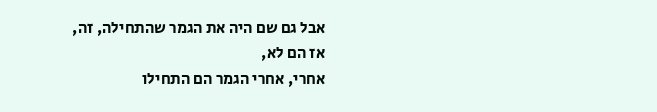אבל גם שם היה את הגמר שהתחילה, זה,
אז הם לא,
אחרי, אחרי הגמר הם התחילו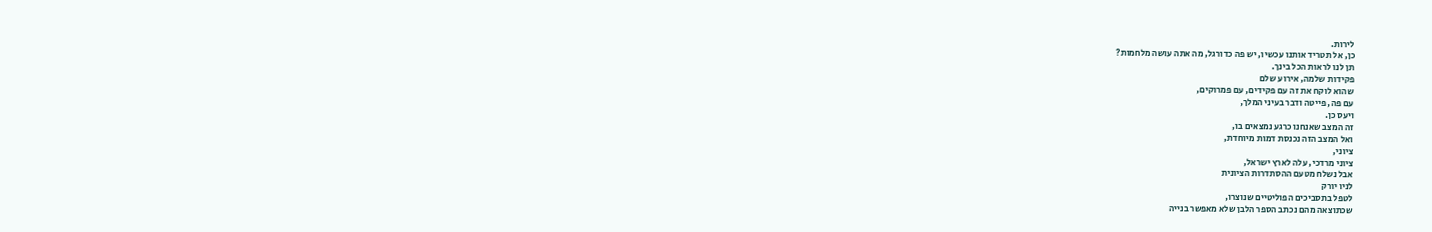לירות.
כן, אל תטריד אותנו עכשיו, יש פה כדורגל, מה אתה עושה מלחמות?
תן לנו לראות הכל בינך.
פקידות שלמה, אירוע שלם
שהוא לוקח את זה עם פקידים, עם פמרוקים,
עם פה, פייטה ודבר בעיני המלך,
ויעס כן.
זה המצב שאנחנו כרגע נמצאים בו,
ואל המצב הזה נכנסת דמות מיוחדת,
ציוני,
ציוני מרדכי, עלה לארץ ישראל,
אבל נשלח מטעם ההסתדרות הציונית
לניו יורק
לטפל בתסביכים הפוליטיים שנוצרו,
שכתוצאה מהם נכתב הספר הלבן שלא מאפשר בנייה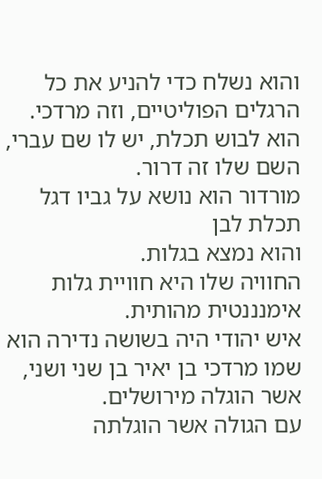והוא נשלח כדי להניע את כל הרגלים הפוליטיים, וזה מרדכי.
הוא לבוש תכלת, יש לו שם עברי, השם שלו זה דרור.
מורדור הוא נושא על גביו דגל תכלת לבן
והוא נמצא בגלות.
החוויה שלו היא חוויית גלות אימנננטית מהותית.
איש יהודי היה בשושה נדירה הוא שמו מרדכי בן יאיר בן שני ושני, אשר הוגלה מירושלים.
עם הגולה אשר הוגלתה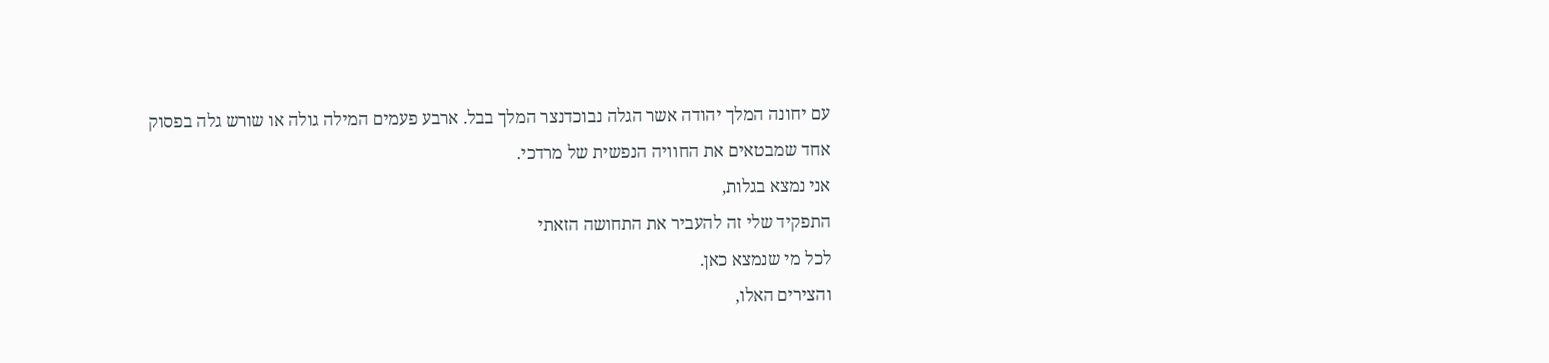עם יחונה המלך יהודה אשר הגלה נבוכדנצר המלך בבל. ארבע פעמים המילה גולה או שורש גלה בפסוק אחד שמבטאים את החוויה הנפשית של מרדכי.
אני נמצא בגלות,
התפקיד שלי זה להעביר את התחושה הזאתי
לכל מי שנמצא כאן.
והצירים האלו,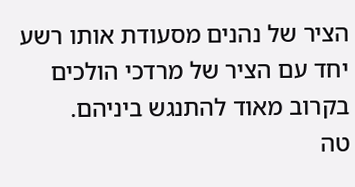הציר של נהנים מסעודת אותו רשע יחד עם הציר של מרדכי הולכים
בקרוב מאוד להתנגש ביניהם.
טה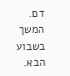דם.
המשך בשבוע הבא.